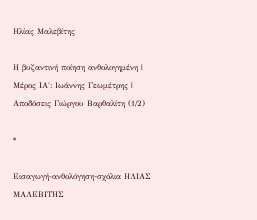Ηλίας Μαλεβίτης

Η βυζαντινή ποίηση ανθολογημένη | Μέρος ΙΑ΄: Ιωάννης Γεωμέτρης | Αποδόσεις Γιώργου Βαρθαλίτη (1/2)

*

Εισαγωγή-ανθολόγηση-σχόλια ΗΛΙΑΣ ΜΑΛΕΒΙΤΗΣ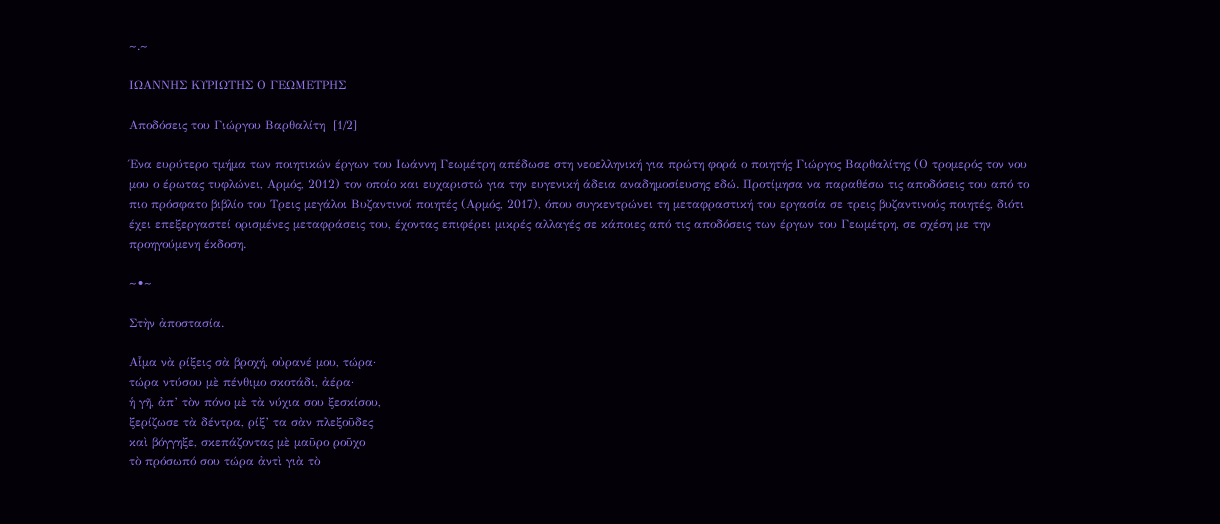~.~

ΙΩΑΝΝΗΣ ΚΥΡΙΩΤΗΣ Ο ΓΕΩΜΕΤΡΗΣ

Αποδόσεις του Γιώργου Βαρθαλίτη  [1/2]

Ένα ευρύτερο τμήμα των ποιητικών έργων του Ιωάννη Γεωμέτρη απέδωσε στη νεοελληνική για πρώτη φορά ο ποιητής Γιώργος Βαρθαλίτης (Ο τρομερός τον νου μου ο έρωτας τυφλώνει, Αρμός, 2012) τον οποίο και ευχαριστώ για την ευγενική άδεια αναδημοσίευσης εδώ. Προτίμησα να παραθέσω τις αποδόσεις του από το πιο πρόσφατο βιβλίο του Τρεις μεγάλοι Βυζαντινοί ποιητές (Αρμός, 2017), όπου συγκεντρώνει τη μεταφραστική του εργασία σε τρεις βυζαντινούς ποιητές, διότι έχει επεξεργαστεί ορισμένες μεταφράσεις του, έχοντας επιφέρει μικρές αλλαγές σε κάποιες από τις αποδόσεις των έργων του Γεωμέτρη, σε σχέση με την προηγούμενη έκδοση.

~•~

Στὴν ἀποστασία.

Αἷμα νὰ ρίξεις σὰ βροχή, οὐρανέ μου, τώρα·
τώρα ντύσου μὲ πένθιμο σκοτάδι, ἀέρα·
ἡ γῆ, ἀπ’ τὸν πόνο μὲ τὰ νύχια σου ξεσκίσου,
ξερίζωσε τὰ δέντρα, ρίξ’ τα σὰν πλεξοῦδες
καὶ βόγγηξε, σκεπάζοντας μὲ μαῦρο ροῦχο
τὸ πρόσωπό σου τώρα ἀντὶ γιὰ τὸ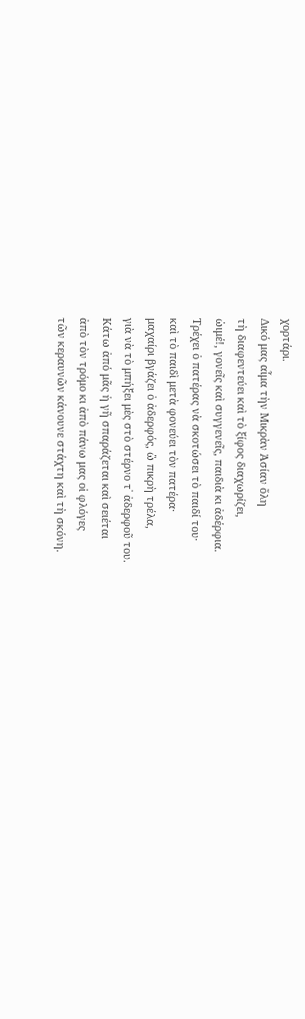χορτάρι.
Δικό μας αἷμα τὴν Μικρὰν Ἀσίαν ὅλη
τὴ διαφεντεύει καὶ τὸ ξίφος διαχωρίζει,
ὠιμέ!, γονεῖς καὶ συγγενεῖς, παιδιὰ κι ἀδέρφια.
Τρέχει ὁ πατέρας νὰ σκοτώσει τὸ παιδί του·
καὶ τὸ παιδὶ μετὰ φονεύει τὸν πατέρα·
μαχαίρι βγάζει ὁ ἀδερφός, ὢ πικρὴ τρέλα,
γιὰ νὰ τὸ μπήξει μὲς στὸ στέρνο τ᾽ ἀδερφοῦ του.
Κάτω ἀπό μᾶς ἡ γῆ σπαράζεται καὶ σειέται
ἀπὸ τὸν τρόμο κι ἀπὸ πάνω μας οἱ φλόγες
τῶν κεραυνῶν κάνουνε στάχτη καὶ τὴ σκόνη.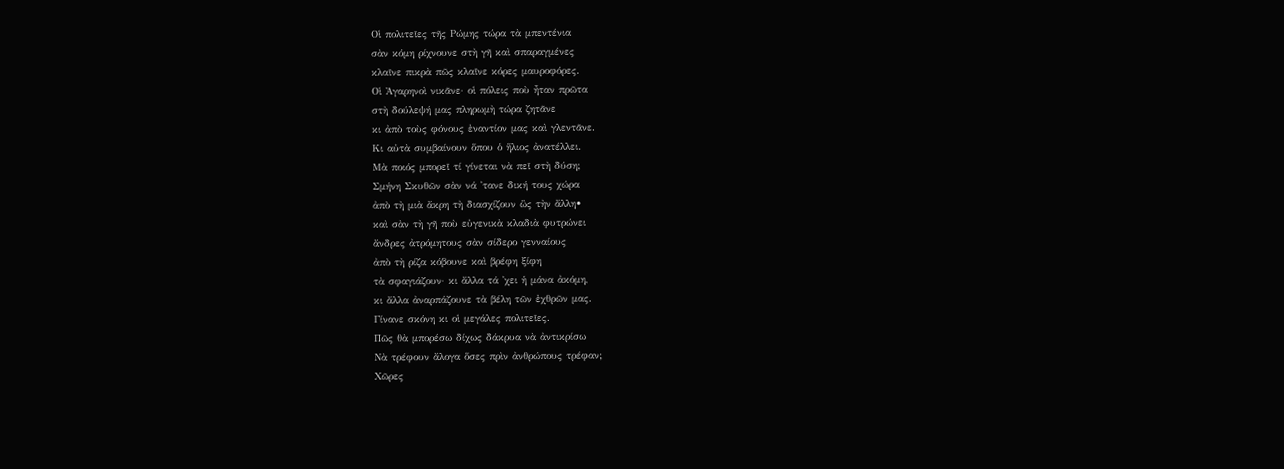Οἱ πολιτεῖες τῆς Ρώμης τώρα τὰ μπεντένια
σὰν κόμη ρίχνουνε στὴ γῆ καὶ σπαραγμένες
κλαῖνε πικρὰ πῶς κλαῖνε κόρες μαυροφόρες.
Οἱ Ἀγαρηνοὶ νικᾶνε· οἱ πόλεις ποὺ ἦταν πρῶτα
στὴ δούλεψή μας πληρωμὴ τώρα ζητᾶνε
κι ἀπὸ τοὺς φόνους ἐναντίον μας καὶ γλεντᾶνε.
Κι αὐτὰ συμβαίνουν ὅπου ὁ ἥλιος ἀνατέλλει.
Μὰ ποιός μπορεῖ τί γίνεται νὰ πεῖ στὴ δύση;
Σμήνη Σκυθῶν σὰν νά ᾽τανε δική τους χώρα
ἀπὸ τὴ μιὰ ἄκρη τὴ διασχίζουν ὣς τὴν ἄλλη•
καὶ σὰν τὴ γῆ ποὺ εὐγενικὰ κλαδιὰ φυτρώνει
ἄνδρες ἀτρόμητους σὰν σίδερο γενναίους
ἀπὸ τὴ ρίζα κόβουνε καὶ βρέφη ξίφη
τὰ σφαγιάζουν· κι ἄλλα τά ᾽χει ἡ μάνα ἀκόμη,
κι ἄλλα ἀναρπάζουνε τὰ βέλη τῶν ἐχθρῶν μας.
Γίνανε σκόνη κι οἱ μεγάλες πολιτεῖες.
Πῶς θὰ μπορέσω δίχως δάκρυα νὰ ἀντικρίσω
Νὰ τρέφουν ἄλογα ὅσες πρὶν ἀνθρώπους τρέφαν;
Χῶρες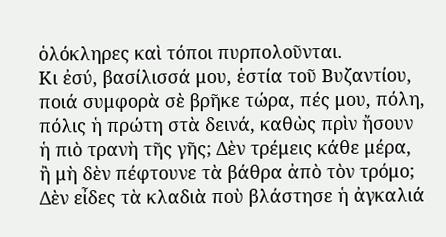ὁλόκληρες καὶ τόποι πυρπολοῦνται.
Κι ἐσύ, βασίλισσά μου, ἑστία τοῦ Βυζαντίου,
ποιά συμφορὰ σὲ βρῆκε τώρα, πές μου, πόλη,
πόλις ἡ πρώτη στὰ δεινά, καθὼς πρὶν ἤσουν
ἡ πιὸ τρανὴ τῆς γῆς; Δὲν τρέμεις κάθε μέρα,
ἢ μὴ δὲν πέφτουνε τὰ βάθρα ἀπὸ τὸν τρόμο;
Δὲν εἶδες τὰ κλαδιὰ ποὺ βλάστησε ἡ ἀγκαλιά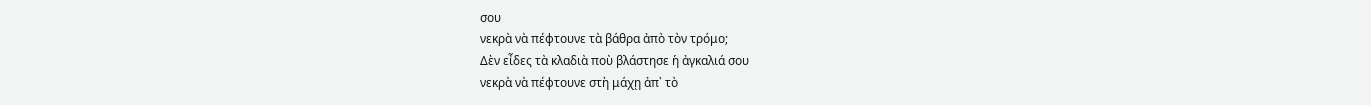σου
νεκρὰ νὰ πέφτουνε τὰ βάθρα ἀπὸ τὸν τρόμο;
Δὲν εἶδες τὰ κλαδιὰ ποὺ βλάστησε ἡ ἀγκαλιά σου
νεκρὰ νὰ πέφτουνε στὴ μάχῃ ἀπ᾽ τὸ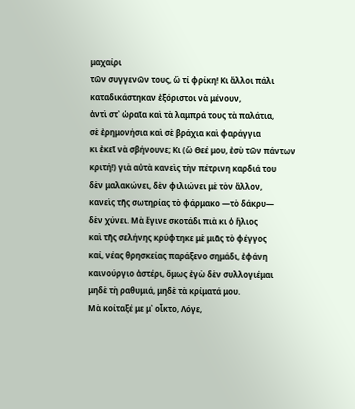μαχαίρι
τῶν συγγενῶν τους, ὢ τί φρίκη! Κι ἄλλοι πάλι
καταδικάστηκαν ἐξόριστοι νὰ μένουν,
ἀντὶ στ᾽ ὡραῖα καὶ τὰ λαμπρά τους τὰ παλάτια,
σὲ ἐρημονήσια καὶ σὲ βράχια καὶ φαράγγια
κι ἐκεῖ νὰ σβήνουνε; Κι (ὢ Θεέ μου, ἐσὺ τῶν πάντων
κριτή!) γιὰ αὐτὰ κανεὶς τὴν πέτρινη καρδιά του
δὲν μαλακώνει, δὲν φιλιώνει μὲ τὸν ἄλλον,
κανεὶς τῆς σωτηρίας τὸ φάρμακο ―τὸ δάκρυ―
δὲν χύνει. Μὰ ἔγινε σκοτάδι πιὰ κι ὁ ἥλιος
καὶ τῆς σελήνης κρύφτηκε μὲ μιᾶς τὸ φέγγος
καί, νέας θρησκείας παράξενο σημάδι, ἐφάνη
καινούργιο ἀστέρι, ὅμως ἐγὼ δὲν συλλογιέμαι
μηδὲ τὴ ραθυμιά, μηδὲ τὰ κρίματά μου.
Μὰ κοίταξέ με μ᾽ οἶκτο, Λόγε,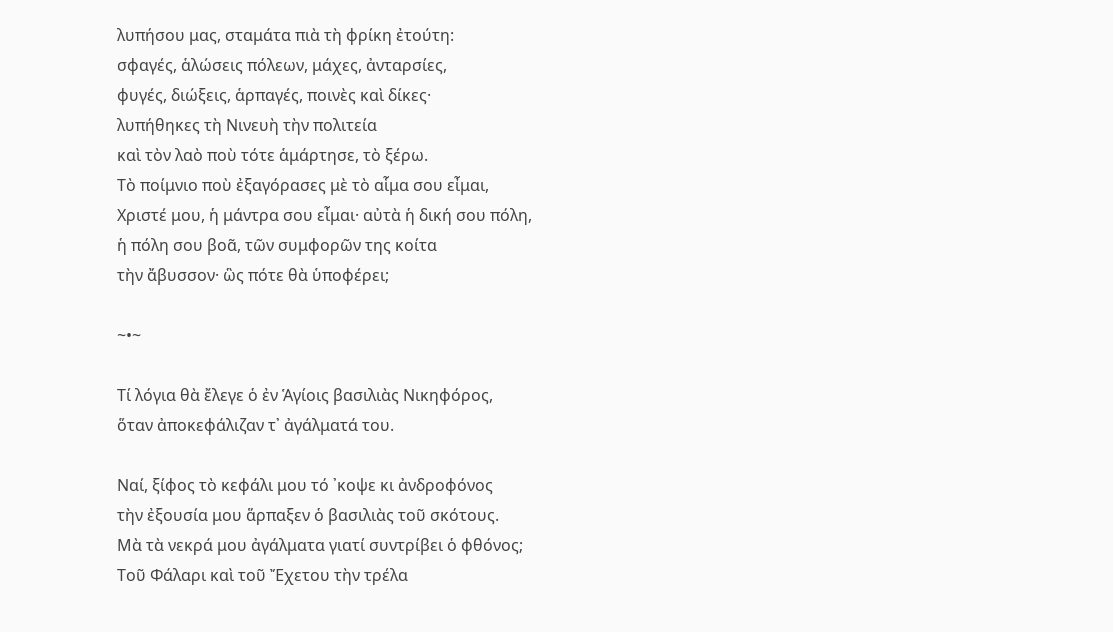λυπήσου μας, σταμάτα πιὰ τὴ φρίκη ἐτούτη:
σφαγές, ἁλώσεις πόλεων, μάχες, ἀνταρσίες,
φυγές, διώξεις, ἁρπαγές, ποινὲς καὶ δίκες·
λυπήθηκες τὴ Νινευὴ τὴν πολιτεία
καὶ τὸν λαὸ ποὺ τότε ἁμάρτησε, τὸ ξέρω.
Τὸ ποίμνιο ποὺ ἐξαγόρασες μὲ τὸ αἷμα σου εἶμαι,
Χριστέ μου, ἡ μάντρα σου εἶμαι· αὐτὰ ἡ δική σου πόλη,
ἡ πόλη σου βοᾶ, τῶν συμφορῶν της κοίτα
τὴν ἄβυσσον· ὣς πότε θὰ ὑποφέρει;

~•~

Τί λόγια θὰ ἔλεγε ὁ ἐν Ἁγίοις βασιλιὰς Νικηφόρος,
ὅταν ἀποκεφάλιζαν τ᾽ ἀγάλματά του.

Ναί, ξίφος τὸ κεφάλι μου τό ᾽κοψε κι ἀνδροφόνος
τὴν ἐξουσία μου ἅρπαξεν ὁ βασιλιὰς τοῦ σκότους.
Μὰ τὰ νεκρά μου ἀγάλματα γιατί συντρίβει ὁ φθόνος;
Τοῦ Φάλαρι καὶ τοῦ Ἔχετου τὴν τρέλα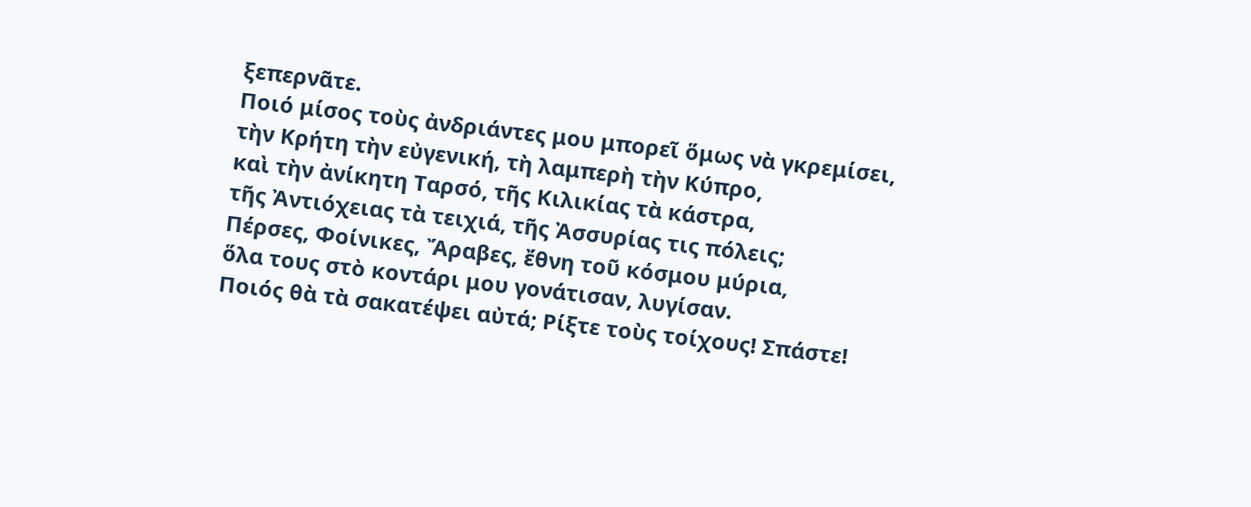ξεπερνᾶτε.
Ποιό μίσος τοὺς ἀνδριάντες μου μπορεῖ ὅμως νὰ γκρεμίσει,
τὴν Κρήτη τὴν εὐγενική, τὴ λαμπερὴ τὴν Κύπρο,
καὶ τὴν ἀνίκητη Ταρσό, τῆς Κιλικίας τὰ κάστρα,
τῆς Ἀντιόχειας τὰ τειχιά, τῆς Ἀσσυρίας τις πόλεις;
Πέρσες, Φοίνικες, Ἄραβες, ἔθνη τοῦ κόσμου μύρια,
ὅλα τους στὸ κοντάρι μου γονάτισαν, λυγίσαν.
Ποιός θὰ τὰ σακατέψει αὐτά; Ρίξτε τοὺς τοίχους! Σπάστε!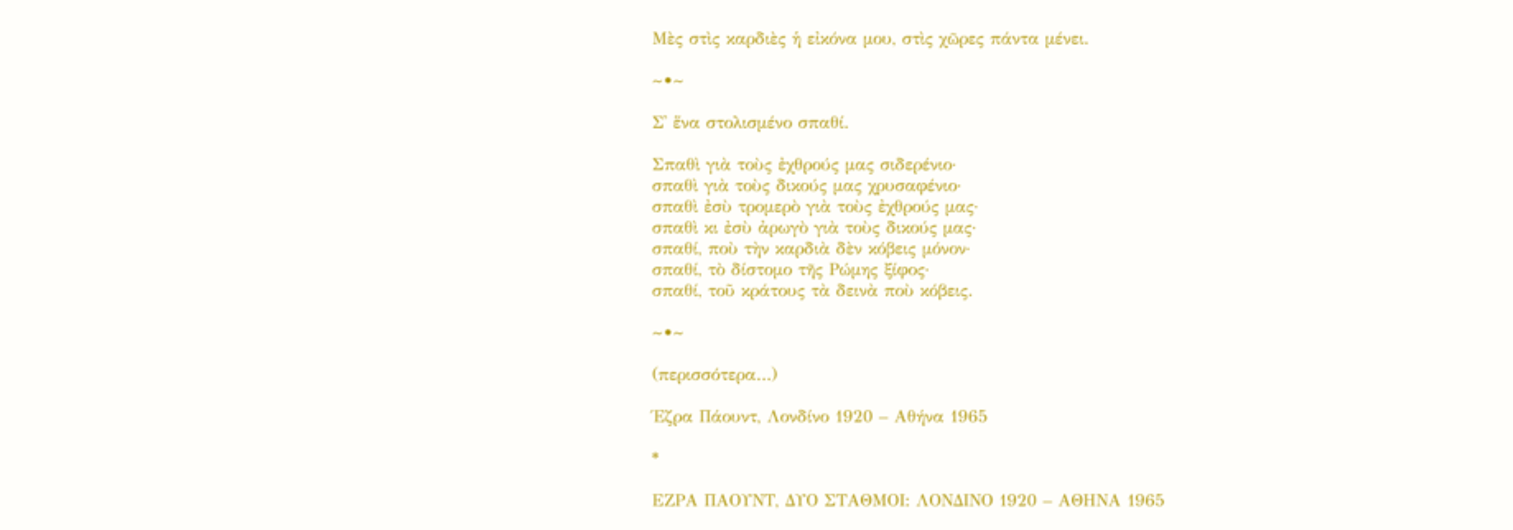Μὲς στὶς καρδιὲς ἡ εἰκόνα μου, στὶς χῶρες πάντα μένει.

~•~

Σ᾽ ἕνα στολισμένο σπαθί.

Σπαθὶ γιὰ τοὺς ἐχθρούς μας σιδερένιο·
σπαθὶ γιὰ τοὺς δικούς μας χρυσαφένιο·
σπαθὶ ἐσὺ τρομερὸ γιὰ τοὺς ἐχθρούς μας·
σπαθὶ κι ἐσὺ ἀρωγὸ γιὰ τοὺς δικούς μας·
σπαθί, ποὺ τὴν καρδιὰ δὲν κόβεις μόνον·
σπαθί, τὸ δίστομο τῆς Ρώμης ξίφος·
σπαθί, τοῦ κράτους τὰ δεινὰ ποὺ κόβεις.

~•~

(περισσότερα…)

Έζρα Πάουντ, Λονδίνο 1920 – Αθήνα 1965

*

ΕΖΡΑ ΠΑΟΥΝΤ, ΔΥΟ ΣΤΑΘΜΟΙ: ΛΟΝΔΙΝΟ 1920 – ΑΘΗΝΑ 1965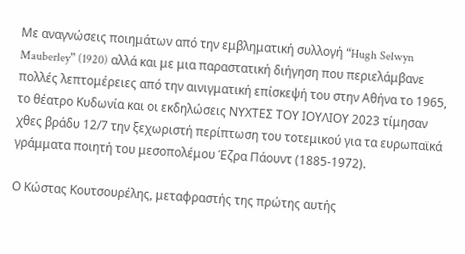Με αναγνώσεις ποιημάτων από την εμβληματική συλλογή “Hugh Selwyn Mauberley” (1920) αλλά και με μια παραστατική διήγηση που περιελάμβανε πολλές λεπτομέρειες από την αινιγματική επίσκεψή του στην Αθήνα το 1965, το θέατρο Κυδωνία και οι εκδηλώσεις ΝΥΧΤΕΣ ΤΟΥ ΙΟΥΛΙΟΥ 2023 τίμησαν χθες βράδυ 12/7 την ξεχωριστή περίπτωση του τοτεμικού για τα ευρωπαϊκά γράμματα ποιητή του μεσοπολέμου Έζρα Πάουντ (1885-1972).

Ο Κώστας Κουτσουρέλης, μεταφραστής της πρώτης αυτής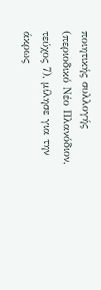ποιητικής συλλογής (περιοδικό Νέο Πλανόδιον, τεύχος 7), μίλησε για την άκρως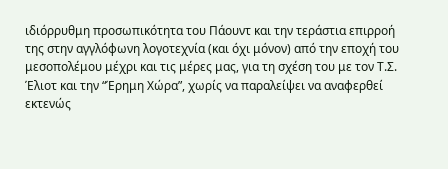ιδιόρρυθμη προσωπικότητα του Πάουντ και την τεράστια επιρροή της στην αγγλόφωνη λογοτεχνία (και όχι μόνον) από την εποχή του μεσοπολέμου μέχρι και τις μέρες μας, για τη σχέση του με τον Τ.Σ. Έλιοτ και την “Έρημη Χώρα”, χωρίς να παραλείψει να αναφερθεί εκτενώς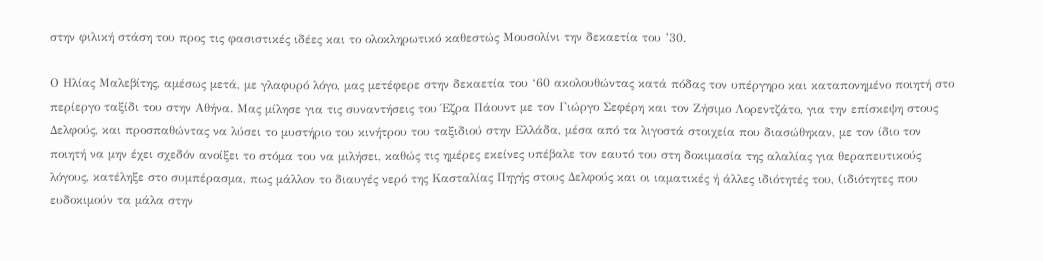στην φιλική στάση του προς τις φασιστικές ιδέες και το ολοκληρωτικό καθεστώς Μουσολίνι την δεκαετία του ’30.

Ο Ηλίας Μαλεβίτης, αμέσως μετά, με γλαφυρό λόγο, μας μετέφερε στην δεκαετία του ‘60 ακολουθώντας κατά πόδας τον υπέργηρο και καταπονημένο ποιητή στο περίεργο ταξίδι του στην Αθήνα. Μας μίλησε για τις συναντήσεις του Έζρα Πάουντ με τον Γιώργο Σεφέρη και τον Ζήσιμο Λορεντζάτο, για την επίσκεψη στους Δελφούς, και προσπαθώντας να λύσει το μυστήριο του κινήτρου του ταξιδιού στην Ελλάδα, μέσα από τα λιγοστά στοιχεία που διασώθηκαν, με τον ίδιο τον ποιητή να μην έχει σχεδόν ανοίξει το στόμα του να μιλήσει, καθώς τις ημέρες εκείνες υπέβαλε τον εαυτό του στη δοκιμασία της αλαλίας για θεραπευτικούς λόγους, κατέληξε στο συμπέρασμα, πως μάλλον το διαυγές νερό της Κασταλίας Πηγής στους Δελφούς και οι ιαματικές ή άλλες ιδιότητές του, (ιδιότητες που ευδοκιμούν τα μάλα στην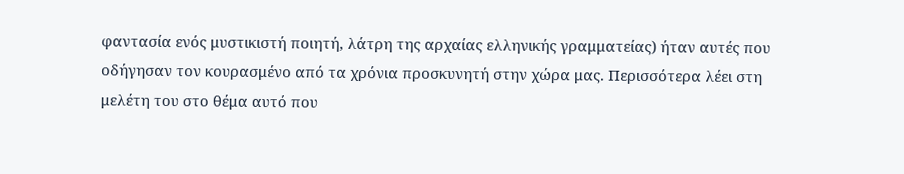φαντασία ενός μυστικιστή ποιητή, λάτρη της αρχαίας ελληνικής γραμματείας) ήταν αυτές που οδήγησαν τον κουρασμένο από τα χρόνια προσκυνητή στην χώρα μας. Περισσότερα λέει στη μελέτη του στο θέμα αυτό που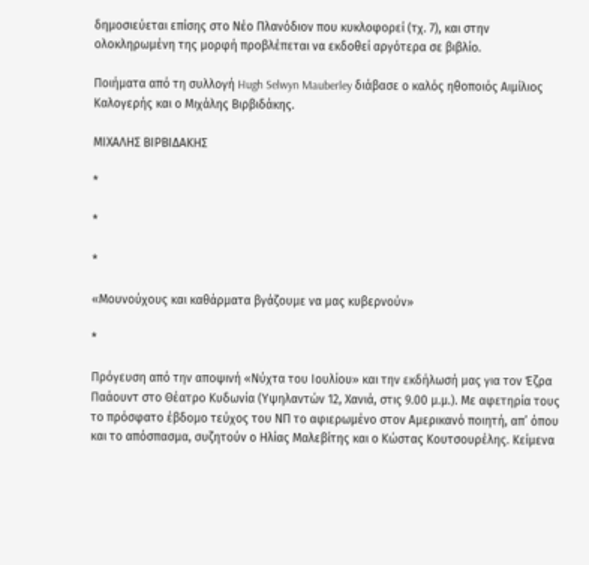δημοσιεύεται επίσης στο Νέο Πλανόδιον που κυκλοφορεί (τχ. 7), και στην ολοκληρωμένη της μορφή προβλέπεται να εκδοθεί αργότερα σε βιβλίο.

Ποιήματα από τη συλλογή Hugh Selwyn Mauberley διάβασε ο καλός ηθοποιός Αιμίλιος Καλογερής και ο Μιχάλης Βιρβιδάκης.

ΜΙΧΑΛΗΣ ΒΙΡΒΙΔΑΚΗΣ

*

*

*

«Μουνούχους και καθάρματα βγάζουμε να μας κυβερνούν»

*

Πρόγευση από την αποψινή «Νύχτα του Ιουλίου» και την εκδήλωσή μας για τον Έζρα Παάουντ στο Θέατρο Κυδωνία (Υψηλαντών 12, Χανιά, στις 9.00 μ.μ.). Με αφετηρία τους το πρόσφατο έβδομο τεύχος του ΝΠ το αφιερωμένο στον Αμερικανό ποιητή, απ’ όπου και το απόσπασμα, συζητούν ο Ηλίας Μαλεβίτης και ο Κώστας Κουτσουρέλης. Κείμενα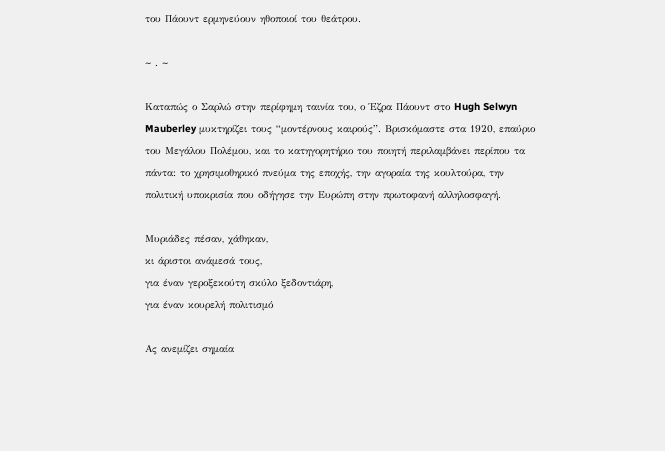του Πάουντ ερμηνεύουν ηθοποιοί του θεάτρου.

~ . ~

Καταπώς ο Σαρλώ στην περίφημη ταινία του, ο Έζρα Πάουντ στο Hugh Selwyn Mauberley μυκτηρίζει τους “μοντέρνους καιρούς”. Βρισκόμαστε στα 1920, επαύριο του Μεγάλου Πολέμου, και το κατηγορητήριο του ποιητή περιλαμβάνει περίπου τα πάντα: το χρησιμοθηρικό πνεύμα της εποχής, την αγοραία της κουλτούρα, την πολιτική υποκρισία που οδήγησε την Ευρώπη στην πρωτοφανή αλληλοσφαγή.

Μυριάδες πέσαν, χάθηκαν,
κι άριστοι ανάμεσά τους,
για έναν γεροξεκούτη σκύλο ξεδοντιάρη,
για έναν κουρελή πολιτισμό

Ας ανεμίζει σημαία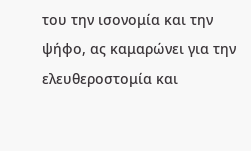του την ισονομία και την ψήφο, ας καμαρώνει για την ελευθεροστομία και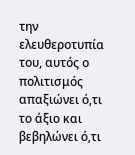την ελευθεροτυπία του, αυτός ο πολιτισμός απαξιώνει ό,τι το άξιο και βεβηλώνει ό,τι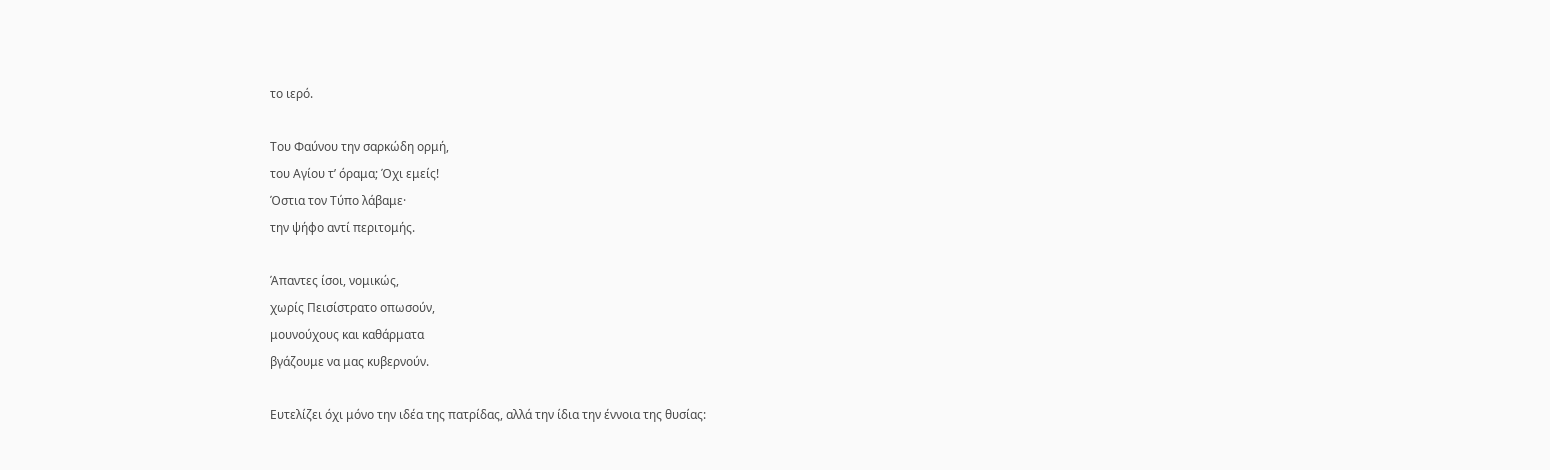το ιερό.

Του Φαύνου την σαρκώδη ορμή,
του Αγίου τ’ όραμα; Όχι εμείς!
Όστια τον Τύπο λάβαμε·
την ψήφο αντί περιτομής.

Άπαντες ίσοι, νομικώς,
χωρίς Πεισίστρατο οπωσούν,
μουνούχους και καθάρματα
βγάζουμε να μας κυβερνούν.

Ευτελίζει όχι μόνο την ιδέα της πατρίδας, αλλά την ίδια την έννοια της θυσίας: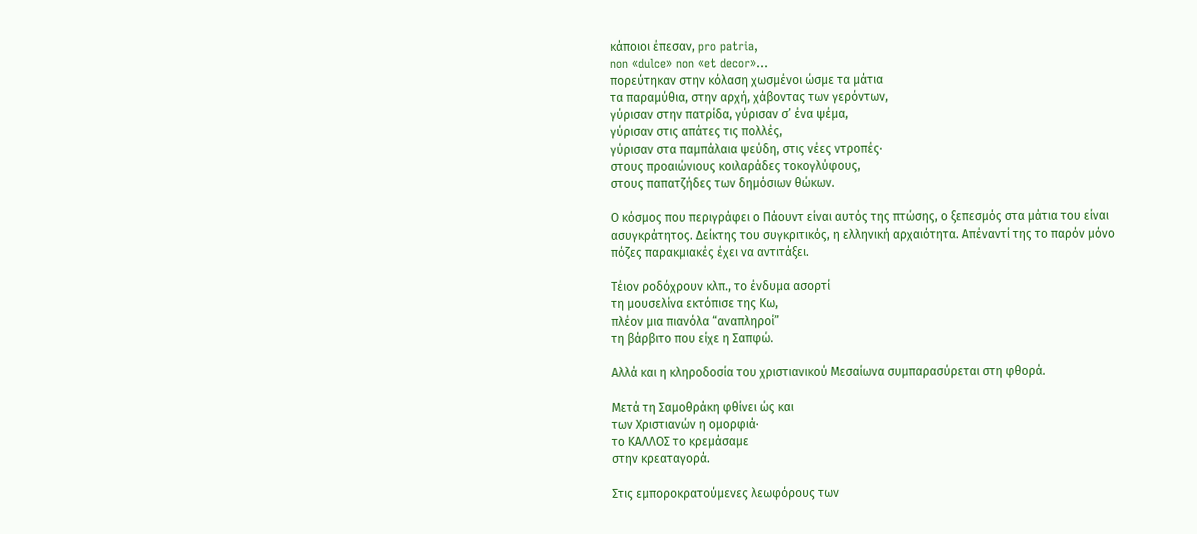κάποιοι έπεσαν, pro patria,
non «dulce» non «et decor»…
πορεύτηκαν στην κόλαση χωσμένοι ώσμε τα μάτια
τα παραμύθια, στην αρχή, χάβοντας των γερόντων,
γύρισαν στην πατρίδα, γύρισαν σ’ ένα ψέμα,
γύρισαν στις απάτες τις πολλές,
γύρισαν στα παμπάλαια ψεύδη, στις νέες ντροπές·
στους προαιώνιους κοιλαράδες τοκογλύφους,
στους παπατζήδες των δημόσιων θώκων.

Ο κόσμος που περιγράφει ο Πάουντ είναι αυτός της πτώσης, ο ξεπεσμός στα μάτια του είναι ασυγκράτητος. Δείκτης του συγκριτικός, η ελληνική αρχαιότητα. Απέναντί της το παρόν μόνο πόζες παρακμιακές έχει να αντιτάξει.

Τέιον ροδόχρουν κλπ., το ένδυμα ασορτί
τη μουσελίνα εκτόπισε της Κω,
πλέον μια πιανόλα “αναπληροί”
τη βάρβιτο που είχε η Σαπφώ.

Αλλά και η κληροδοσία του χριστιανικού Μεσαίωνα συμπαρασύρεται στη φθορά.

Μετά τη Σαμοθράκη φθίνει ώς και
των Χριστιανών η ομορφιά·
το ΚΑΛΛΟΣ το κρεμάσαμε
στην κρεαταγορά.

Στις εμποροκρατούμενες λεωφόρους των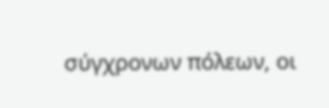σύγχρονων πόλεων, οι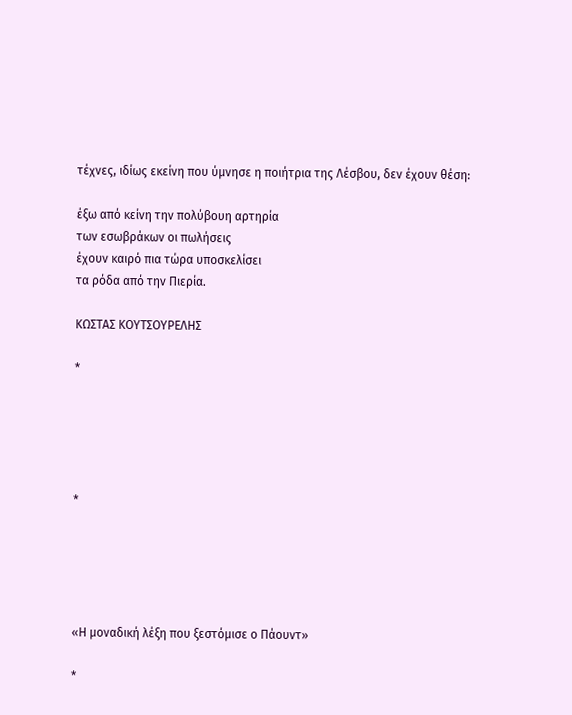τέχνες, ιδίως εκείνη που ύμνησε η ποιήτρια της Λέσβου, δεν έχουν θέση:

έξω από κείνη την πολύβουη αρτηρία
των εσωβράκων οι πωλήσεις
έχουν καιρό πια τώρα υποσκελίσει
τα ρόδα από την Πιερία.

ΚΩΣΤΑΣ ΚΟΥΤΣΟΥΡΕΛΗΣ

*





*





«Η μοναδική λέξη που ξεστόμισε ο Πάουντ»

*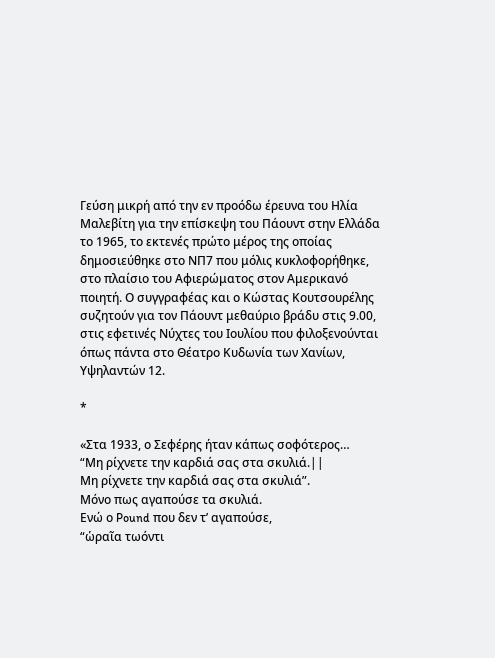Γεύση μικρή από την εν προόδω έρευνα του Ηλία Μαλεβίτη για την επίσκεψη του Πάουντ στην Ελλάδα το 1965, το εκτενές πρώτο μέρος της οποίας δημοσιεύθηκε στο ΝΠ7 που μόλις κυκλοφορήθηκε, στο πλαίσιο του Αφιερώματος στον Αμερικανό ποιητή. Ο συγγραφέας και ο Κώστας Κουτσουρέλης συζητούν για τον Πάουντ μεθαύριο βράδυ στις 9.00, στις εφετινές Νύχτες του Ιουλίου που φιλοξενούνται όπως πάντα στο Θέατρο Κυδωνία των Χανίων, Υψηλαντών 12.

*

«Στα 1933, ο Σεφέρης ήταν κάπως σοφότερος…
“Μη ρίχνετε την καρδιά σας στα σκυλιά.||
Μη ρίχνετε την καρδιά σας στα σκυλιά”.
Μόνο πως αγαπούσε τα σκυλιά.
Ενώ ο Pound που δεν τ’ αγαπούσε,
“ὡραῖα τωόντι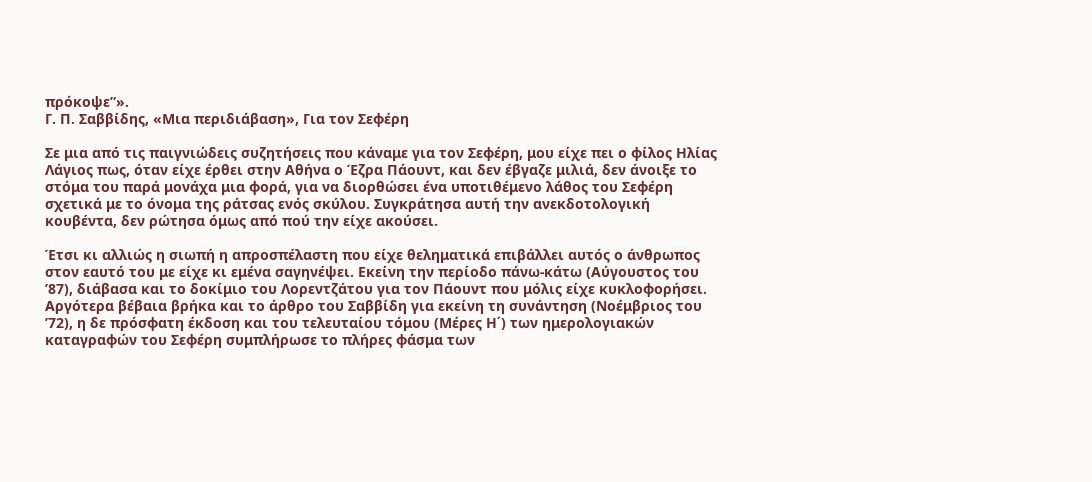πρόκοψε”».
Γ. Π. Σαββίδης, «Μια περιδιάβαση», Για τον Σεφέρη

Σε μια από τις παιγνιώδεις συζητήσεις που κάναμε για τον Σεφέρη, μου είχε πει ο φίλος Ηλίας Λάγιος πως, όταν είχε έρθει στην Αθήνα ο Έζρα Πάουντ, και δεν έβγαζε μιλιά, δεν άνοιξε το στόμα του παρά μονάχα μια φορά, για να διορθώσει ένα υποτιθέμενο λάθος του Σεφέρη σχετικά με το όνομα της ράτσας ενός σκύλου. Συγκράτησα αυτή την ανεκδοτολογική κουβέντα, δεν ρώτησα όμως από πού την είχε ακούσει.

Έτσι κι αλλιώς η σιωπή η απροσπέλαστη που είχε θεληματικά επιβάλλει αυτός ο άνθρωπος στον εαυτό του με είχε κι εμένα σαγηνέψει. Εκείνη την περίοδο πάνω-κάτω (Αύγουστος του ’87), διάβασα και το δοκίμιο του Λορεντζάτου για τον Πάουντ που μόλις είχε κυκλοφορήσει. Αργότερα βέβαια βρήκα και το άρθρο του Σαββίδη για εκείνη τη συνάντηση (Νοέμβριος του ’72), η δε πρόσφατη έκδοση και του τελευταίου τόμου (Μέρες Η΄) των ημερολογιακών καταγραφών του Σεφέρη συμπλήρωσε το πλήρες φάσμα των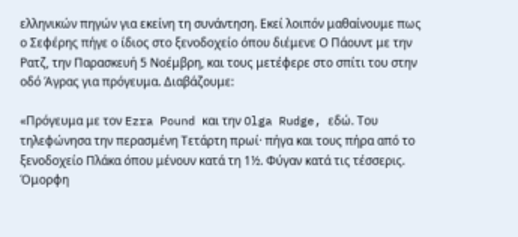ελληνικών πηγών για εκείνη τη συνάντηση. Εκεί λοιπόν μαθαίνουμε πως ο Σεφέρης πήγε ο ίδιος στο ξενοδοχείο όπου διέμενε Ο Πάουντ με την Ρατζ, την Παρασκευή 5 Νοέμβρη, και τους μετέφερε στο σπίτι του στην οδό Άγρας για πρόγευμα. Διαβάζουμε:

«Πρόγευμα με τον Ezra Pound και την Olga Rudge, εδώ. Του τηλεφώνησα την περασμένη Τετάρτη πρωί· πήγα και τους πήρα από το ξενοδοχείο Πλάκα όπου μένουν κατά τη 1½. Φύγαν κατά τις τέσσερις. Όμορφη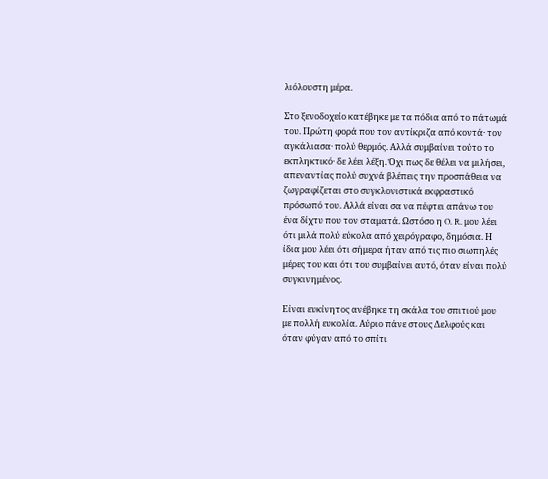λιόλουστη μέρα.

Στο ξενοδοχείο κατέβηκε με τα πόδια από το πάτωμά του. Πρώτη φορά που τον αντίκριζα από κοντά· τον αγκάλιασα· πολύ θερμός. Αλλά συμβαίνει τούτο το εκπληκτικό· δε λέει λέξη. Όχι πως δε θέλει να μιλήσει, απεναντίας πολύ συχνά βλέπεις την προσπάθεια να ζωγραφίζεται στο συγκλονιστικά εκφραστικό πρόσωπό του. Αλλά είναι σα να πέφτει απάνω του ένα δίχτυ που τον σταματά. Ωστόσο η O. R. μου λέει ότι μιλά πολύ εύκολα από χειρόγραφο, δημόσια. Η ίδια μου λέει ότι σήμερα ήταν από τις πιο σιωπηλές μέρες του και ότι του συμβαίνει αυτό, όταν είναι πολύ συγκινημένος.

Είναι ευκίνητος ανέβηκε τη σκάλα του σπιτιού μου με πολλή ευκολία. Αύριο πάνε στους Δελφούς και όταν φύγαν από το σπίτι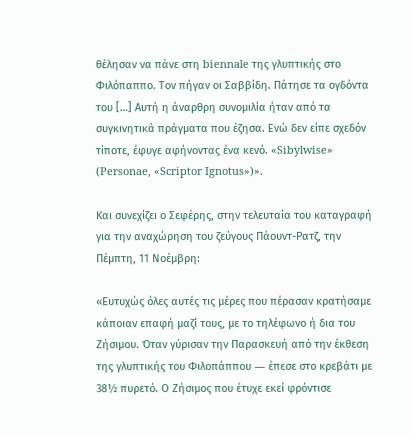θέλησαν να πάνε στη biennale της γλυπτικής στο Φιλόπαππο. Τον πήγαν οι Σαββίδη. Πάτησε τα ογδόντα του […] Αυτή η άναρθρη συνομιλία ήταν από τα συγκινητικά πράγματα που έζησα. Ενώ δεν είπε σχεδόν τίποτε, έφυγε αφήνοντας ένα κενό. «Sibylwise» (Personae, «Scriptor Ignotus»)».

Και συνεχίζει ο Σεφέρης, στην τελευταία του καταγραφή για την αναχώρηση του ζεύγους Πάουντ-Ρατζ, την Πέμπτη, 11 Νοέμβρη:

«Ευτυχώς όλες αυτές τις μέρες που πέρασαν κρατήσαμε κάποιαν επαφή μαζί τους, με το τηλέφωνο ή δια του Ζήσιμου. Όταν γύρισαν την Παρασκευή από την έκθεση της γλυπτικής του Φιλοπάππου ― έπεσε στο κρεβάτι με 38½ πυρετό. Ο Ζήσιμος που έτυχε εκεί φρόντισε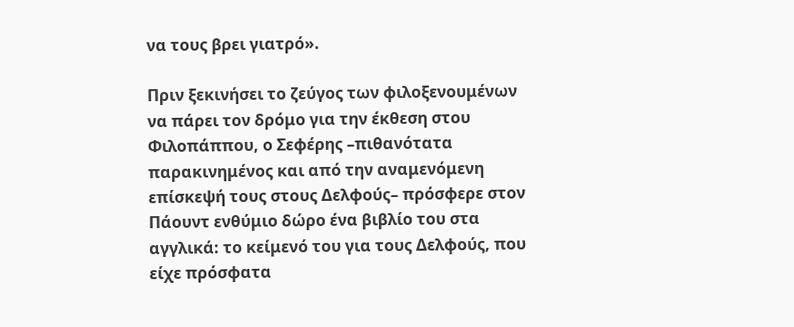να τους βρει γιατρό».

Πριν ξεκινήσει το ζεύγος των φιλοξενουμένων να πάρει τον δρόμο για την έκθεση στου Φιλοπάππου, ο Σεφέρης –πιθανότατα παρακινημένος και από την αναμενόμενη επίσκεψή τους στους Δελφούς– πρόσφερε στον Πάουντ ενθύμιο δώρο ένα βιβλίο του στα αγγλικά: το κείμενό του για τους Δελφούς, που είχε πρόσφατα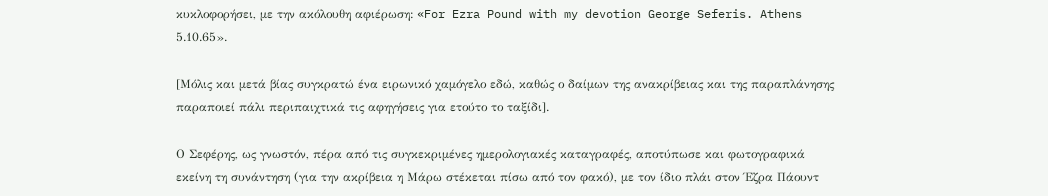κυκλοφορήσει, με την ακόλουθη αφιέρωση: «For Ezra Pound with my devotion George Seferis. Athens 5.10.65».

[Μόλις και μετά βίας συγκρατώ ένα ειρωνικό χαμόγελο εδώ, καθώς ο δαίμων της ανακρίβειας και της παραπλάνησης παραποιεί πάλι περιπαιχτικά τις αφηγήσεις για ετούτο το ταξίδι].

Ο Σεφέρης, ως γνωστόν, πέρα από τις συγκεκριμένες ημερολογιακές καταγραφές, αποτύπωσε και φωτογραφικά εκείνη τη συνάντηση (για την ακρίβεια η Μάρω στέκεται πίσω από τον φακό), με τον ίδιο πλάι στον Έζρα Πάουντ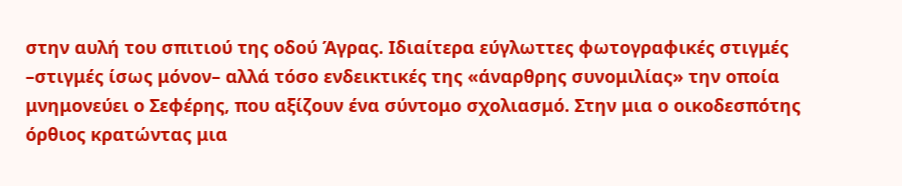στην αυλή του σπιτιού της οδού Άγρας. Ιδιαίτερα εύγλωττες φωτογραφικές στιγμές –στιγμές ίσως μόνον– αλλά τόσο ενδεικτικές της «άναρθρης συνομιλίας» την οποία μνημονεύει ο Σεφέρης, που αξίζουν ένα σύντομο σχολιασμό. Στην μια ο οικοδεσπότης όρθιος κρατώντας μια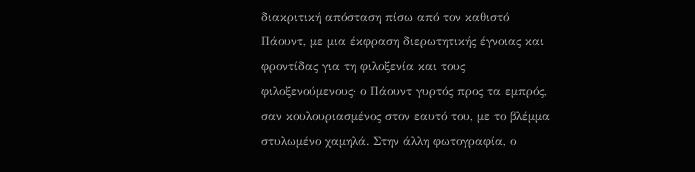διακριτική απόσταση πίσω από τον καθιστό Πάουντ, με μια έκφραση διερωτητικής έγνοιας και φροντίδας για τη φιλοξενία και τους φιλοξενούμενους· ο Πάουντ γυρτός προς τα εμπρός, σαν κουλουριασμένος στον εαυτό του, με το βλέμμα στυλωμένο χαμηλά. Στην άλλη φωτογραφία, ο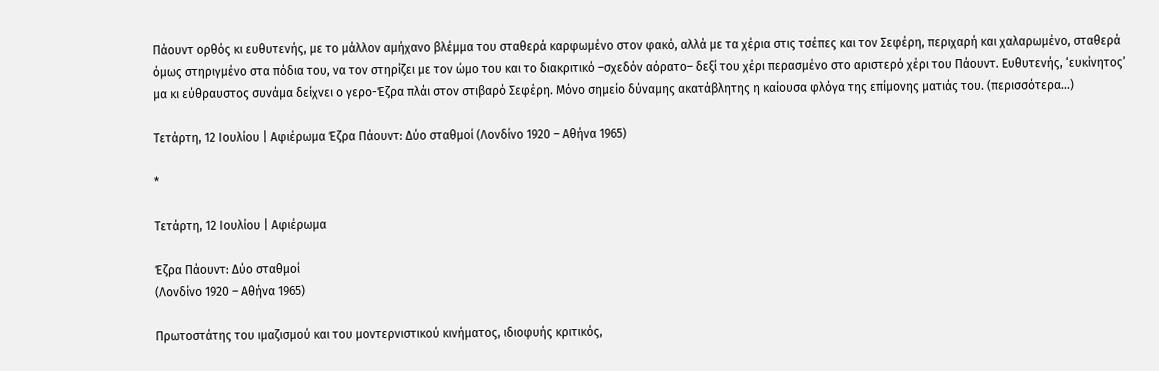Πάουντ ορθός κι ευθυτενής, με το μάλλον αμήχανο βλέμμα του σταθερά καρφωμένο στον φακό, αλλά με τα χέρια στις τσέπες και τον Σεφέρη, περιχαρή και χαλαρωμένο, σταθερά όμως στηριγμένο στα πόδια του, να τον στηρίζει με τον ώμο του και το διακριτικό –σχεδόν αόρατο– δεξί του χέρι περασμένο στο αριστερό χέρι του Πάουντ. Ευθυτενής, ‘ευκίνητος’ μα κι εύθραυστος συνάμα δείχνει ο γερο-Έζρα πλάι στον στιβαρό Σεφέρη. Μόνο σημείο δύναμης ακατάβλητης η καίουσα φλόγα της επίμονης ματιάς του. (περισσότερα…)

Τετάρτη, 12 Ιουλίου | Αφιέρωμα Έζρα Πάουντ: Δύο σταθμοί (Λονδίνο 1920 – Αθήνα 1965)

*

Τετάρτη, 12 Ιουλίου | Αφιέρωμα

Έζρα Πάουντ: Δύο σταθμοί
(Λονδίνο 1920 – Αθήνα 1965)

Πρωτοστάτης του ιμαζισμού και του μοντερνιστικού κινήματος, ιδιοφυής κριτικός,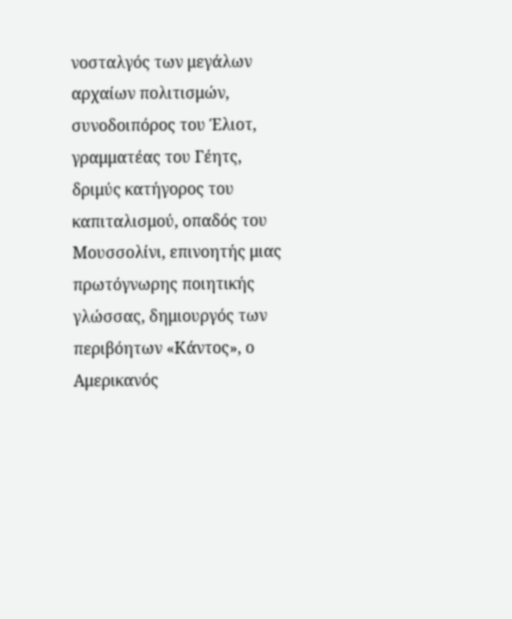νοσταλγός των μεγάλων αρχαίων πολιτισμών, συνοδοιπόρος του Έλιοτ, γραμματέας του Γέητς, δριμύς κατήγορος του καπιταλισμού, οπαδός του Μουσσολίνι, επινοητής μιας πρωτόγνωρης ποιητικής γλώσσας, δημιουργός των περιβόητων «Κάντος», ο Αμερικανός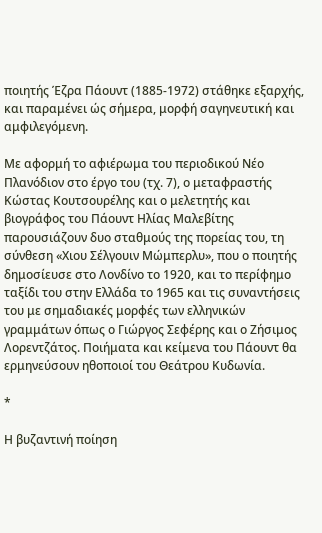ποιητής Έζρα Πάουντ (1885-1972) στάθηκε εξαρχής, και παραμένει ώς σήμερα, μορφή σαγηνευτική και αμφιλεγόμενη.

Με αφορμή το αφιέρωμα του περιοδικού Νέο Πλανόδιον στο έργο του (τχ. 7), ο μεταφραστής Κώστας Κουτσουρέλης και ο μελετητής και βιογράφος του Πάουντ Ηλίας Μαλεβίτης παρουσιάζουν δυο σταθμούς της πορείας του, τη σύνθεση «Χιου Σέλγουιν Μώμπερλυ», που ο ποιητής δημοσίευσε στο Λονδίνο το 1920, και το περίφημο ταξίδι του στην Ελλάδα το 1965 και τις συναντήσεις του με σημαδιακές μορφές των ελληνικών γραμμάτων όπως ο Γιώργος Σεφέρης και ο Ζήσιμος Λορεντζάτος. Ποιήματα και κείμενα του Πάουντ θα ερμηνεύσουν ηθοποιοί του Θεάτρου Κυδωνία.

*

Η βυζαντινή ποίηση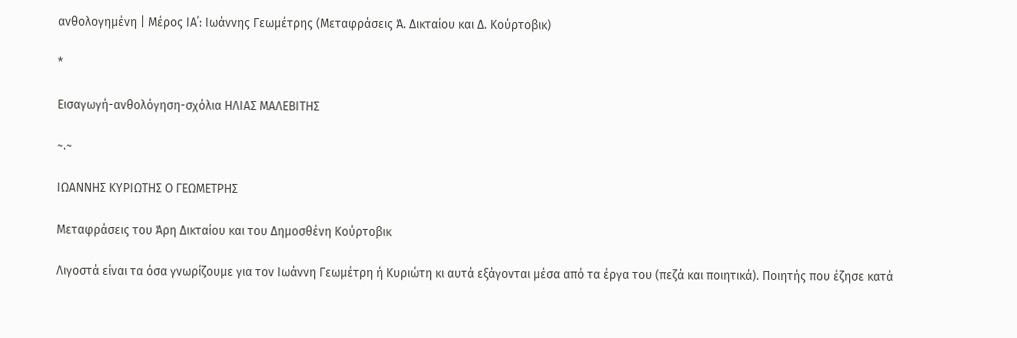ανθολογημένη | Μέρος ΙΑ΄: Ιωάννης Γεωμέτρης (Μεταφράσεις Ά. Δικταίου και Δ. Κούρτοβικ)

*

Εισαγωγή-ανθολόγηση-σχόλια ΗΛΙΑΣ ΜΑΛΕΒΙΤΗΣ

~.~

ΙΩΑΝΝΗΣ ΚΥΡΙΩΤΗΣ Ο ΓΕΩΜΕΤΡΗΣ

Μεταφράσεις του Άρη Δικταίου και του Δημοσθένη Κούρτοβικ

Λιγοστά είναι τα όσα γνωρίζουμε για τον Ιωάννη Γεωμέτρη ή Κυριώτη κι αυτά εξάγονται μέσα από τα έργα του (πεζά και ποιητικά). Ποιητής που έζησε κατά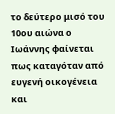το δεύτερο μισό του 10ου αιώνα ο Ιωάννης φαίνεται πως καταγόταν από ευγενή οικογένεια και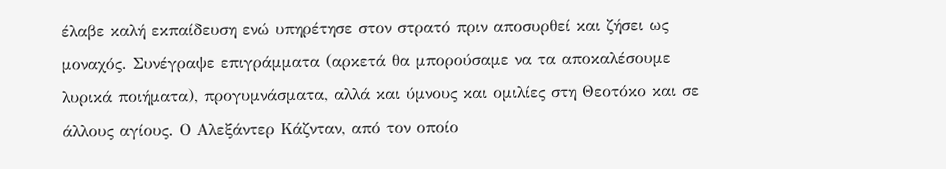έλαβε καλή εκπαίδευση ενώ υπηρέτησε στον στρατό πριν αποσυρθεί και ζήσει ως μοναχός. Συνέγραψε επιγράμματα (αρκετά θα μπορούσαμε να τα αποκαλέσουμε λυρικά ποιήματα), προγυμνάσματα, αλλά και ύμνους και ομιλίες στη Θεοτόκο και σε άλλους αγίους. Ο Αλεξάντερ Κάζνταν, από τον οποίο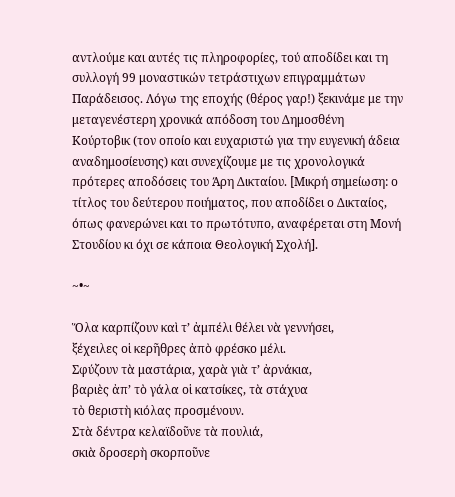αντλούμε και αυτές τις πληροφορίες, τού αποδίδει και τη συλλογή 99 μοναστικών τετράστιχων επιγραμμάτων Παράδεισος. Λόγω της εποχής (θέρος γαρ!) ξεκινάμε με την μεταγενέστερη χρονικά απόδοση του Δημοσθένη Κούρτοβικ (τον οποίο και ευχαριστώ για την ευγενική άδεια αναδημοσίευσης) και συνεχίζουμε με τις χρονολογικά πρότερες αποδόσεις του Άρη Δικταίου. [Μικρή σημείωση: ο τίτλος του δεύτερου ποιήματος, που αποδίδει ο Δικταίος, όπως φανερώνει και το πρωτότυπο, αναφέρεται στη Μονή Στουδίου κι όχι σε κάποια Θεολογική Σχολή].

~•~

Ὅλα καρπίζουν καὶ τ’ ἀμπέλι θέλει νὰ γεννήσει,
ξέχειλες οἱ κερῆθρες ἀπὸ φρέσκο μέλι.
Σφύζουν τὰ μαστάρια, χαρὰ γιὰ τ’ ἀρνάκια,
βαριὲς ἀπ’ τὸ γάλα οἱ κατσίκες, τὰ στάχυα
τὸ θεριστὴ κιόλας προσμένουν.
Στὰ δέντρα κελαϊδοῦνε τὰ πουλιά,
σκιὰ δροσερὴ σκορποῦνε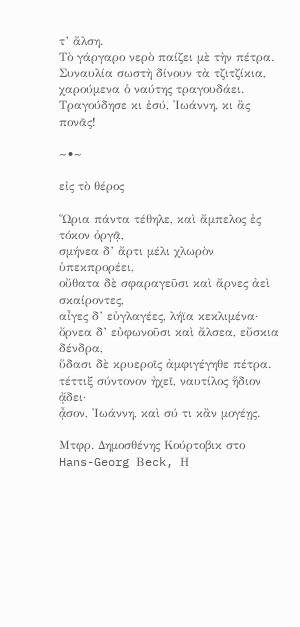τ’ ἄλση.
Τὸ γάργαρο νερὸ παίζει μὲ τὴν πέτρα.
Συναυλία σωστὴ δίνουν τὰ τζιτζίκια,
χαρούμενα ὁ ναύτης τραγουδάει.
Τραγούδησε κι ἐσύ, Ἰωάννη, κι ἂς πονᾶς!

~•~

εἰς τὸ θέρος

Ὥρια πάντα τέθηλε, καὶ ἄμπελος ἐς τόκον ὀργᾷ,
σμήνεα δ’ ἄρτι μέλι χλωρὸν ὑπεκπρορέει,
οὔθατα δὲ σφαραγεῦσι καὶ ἄρνες ἀεὶ σκαίροντες,
αἶγες δ’ εὐγλαγέες, λήϊα κεκλιμένα·
ὄρνεα δ’ εὐφωνοῦσι καὶ ἄλσεα, εὔσκια δένδρα,
ὕδασι δὲ κρυεροῖς ἀμφιγέγηθε πέτρα.
τέττιξ σύντονον ἠχεῖ, ναυτίλος ἥδιον ᾄδει·
ᾆσον, Ἰωάννη, καὶ σύ τι κἂν μογέῃς.

Μτφρ. Δημοσθένης Κούρτοβικ στο Hans-Georg Βeck, Η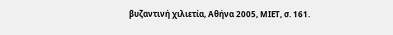βυζαντινή χιλιετία, Αθήνα 2005, ΜΙΕΤ, σ. 161.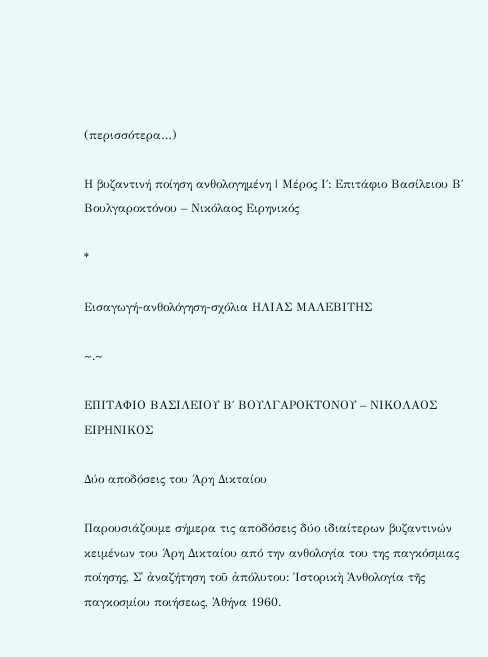(περισσότερα…)

Η βυζαντινή ποίηση ανθολογημένη | Μέρος Ι΄: Επιτάφιο Βασίλειου Β΄ Βουλγαροκτόνου – Νικόλαος Ειρηνικός

*

Εισαγωγή-ανθολόγηση-σχόλια ΗΛΙΑΣ ΜΑΛΕΒΙΤΗΣ

~.~

ΕΠΙΤΑΦΙΟ ΒΑΣΙΛΕΙΟΥ Β΄ ΒΟΥΛΓΑΡΟΚΤΟΝΟΥ – ΝΙΚΟΛΑΟΣ ΕΙΡΗΝΙΚΟΣ

Δύο αποδόσεις του Άρη Δικταίου

Παρουσιάζουμε σήμερα τις αποδόσεις δύο ιδιαίτερων βυζαντινών κειμένων του Άρη Δικταίου από την ανθολογία του της παγκόσμιας ποίησης, Σ᾽ ἀναζήτηση τοῦ ἀπόλυτου: Ἱστορικὴ Ἀνθολογία τῆς παγκοσμίου ποιήσεως, Ἀθήνα 1960.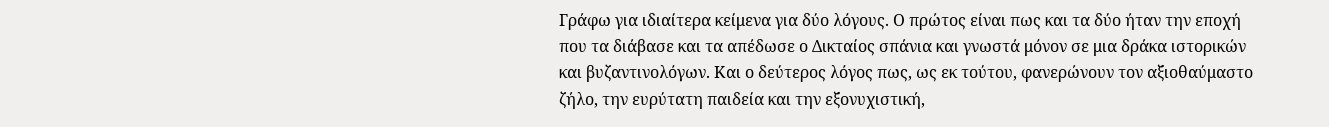Γράφω για ιδιαίτερα κείμενα για δύο λόγους. Ο πρώτος είναι πως και τα δύο ήταν την εποχή που τα διάβασε και τα απέδωσε ο Δικταίος σπάνια και γνωστά μόνον σε μια δράκα ιστορικών και βυζαντινολόγων. Και ο δεύτερος λόγος πως, ως εκ τούτου, φανερώνουν τον αξιοθαύμαστο ζήλο, την ευρύτατη παιδεία και την εξονυχιστική,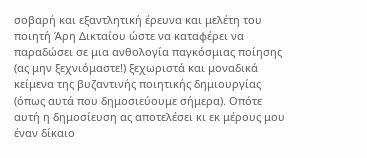σοβαρή και εξαντλητική έρευνα και μελέτη του ποιητή Άρη Δικταίου ώστε να καταφέρει να παραδώσει σε μια ανθολογία παγκόσμιας ποίησης (ας μην ξεχνιόμαστε!) ξεχωριστά και μοναδικά κείμενα της βυζαντινής ποιητικής δημιουργίας (όπως αυτά που δημοσιεύουμε σήμερα). Οπότε αυτή η δημοσίευση ας αποτελέσει κι εκ μέρους μου έναν δίκαιο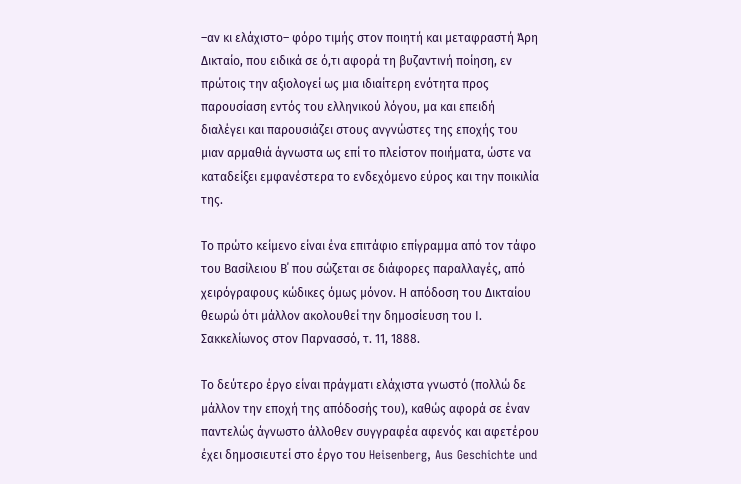–αν κι ελάχιστο– φόρο τιμής στον ποιητή και μεταφραστή Άρη Δικταίο, που ειδικά σε ό,τι αφορά τη βυζαντινή ποίηση, εν πρώτοις την αξιολογεί ως μια ιδιαίτερη ενότητα προς παρουσίαση εντός του ελληνικού λόγου, μα και επειδή διαλέγει και παρουσιάζει στους ανγνώστες της εποχής του μιαν αρμαθιά άγνωστα ως επί το πλείστον ποιήματα, ώστε να καταδείξει εμφανέστερα το ενδεχόμενο εύρος και την ποικιλία της.

Το πρώτο κείμενο είναι ένα επιτάφιο επίγραμμα από τον τάφο του Βασίλειου Β΄ που σώζεται σε διάφορες παραλλαγές, από χειρόγραφους κώδικες όμως μόνον. Η απόδοση του Δικταίου θεωρώ ότι μάλλον ακολουθεί την δημοσίευση του Ι. Σακκελίωνος στον Παρνασσό, τ. 11, 1888.

Το δεύτερο έργο είναι πράγματι ελάχιστα γνωστό (πολλώ δε μάλλον την εποχή της απόδοσής του), καθώς αφορά σε έναν παντελώς άγνωστο άλλοθεν συγγραφέα αφενός και αφετέρου έχει δημοσιευτεί στο έργο του Heisenberg, Aus Geschichte und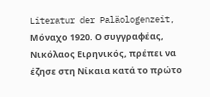Literatur der Paläologenzeit, Μόναχο 1920. Ο συγγραφέας, Νικόλαος Ειρηνικός, πρέπει να έζησε στη Νίκαια κατά το πρώτο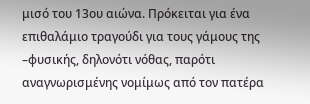μισό του 13ου αιώνα. Πρόκειται για ένα επιθαλάμιο τραγούδι για τους γάμους της –φυσικής, δηλονότι νόθας, παρότι αναγνωρισμένης νομίμως από τον πατέρα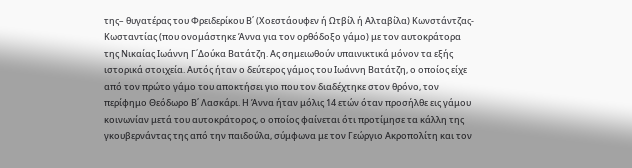της– θυγατέρας του Φρειδερίκου Β΄ (Χοεστάουφεν ή Ωτβίλ ή Αλταβίλα) Κωνστάντζας-Κωσταντίας (που ονομάστηκε Άννα για τον ορθόδοξο γάμο) με τον αυτοκράτορα της Νικαίας Ιωάννη Γ΄Δούκα Βατάτζη. Ας σημειωθούν υπαινικτικά μόνον τα εξής ιστορικά στοιχεία. Αυτός ήταν ο δεύτερος γάμος του Ιωάννη Βατάτζη, ο οποίος είχε από τον πρώτο γάμο του αποκτήσει γιο που τον διαδέχτηκε στον θρόνο, τον περίφημο Θεόδωρο Β΄ Λασκάρι. Η Άννα ήταν μόλις 14 ετών όταν προσήλθε εις γάμου κοινωνίαν μετά του αυτοκράτορος, ο οποίος φαίνεται ότι προτίμησε τα κάλλη της γκουβερνάντας της από την παιδούλα, σύμφωνα με τον Γεώργιο Ακροπολίτη και τον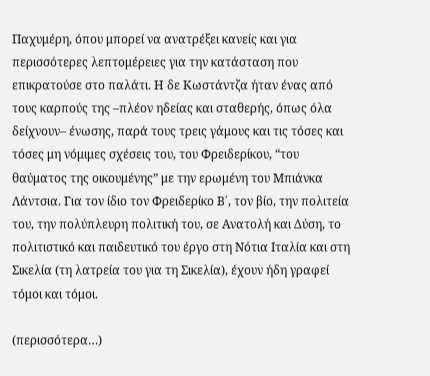Παχυμέρη, όπου μπορεί να ανατρέξει κανείς και για περισσότερες λεπτομέρειες για την κατάσταση που επικρατούσε στο παλάτι. Η δε Κωστάντζα ήταν ένας από τους καρπούς της –πλέον ηδείας και σταθερής, όπως όλα δείχνουν– ένωσης, παρά τους τρεις γάμους και τις τόσες και τόσες μη νόμιμες σχέσεις του, του Φρειδερίκου, “του θαύματος της οικουμένης” με την ερωμένη του Μπιάνκα Λάντσια. Για τον ίδιο τον Φρειδερίκο Β΄, τον βίο, την πολιτεία του, την πολύπλευρη πολιτική του, σε Ανατολή και Δύση, το πολιτιστικό και παιδευτικό του έργο στη Νότια Ιταλία και στη Σικελία (τη λατρεία του για τη Σικελία), έχουν ήδη γραφεί τόμοι και τόμοι.

(περισσότερα…)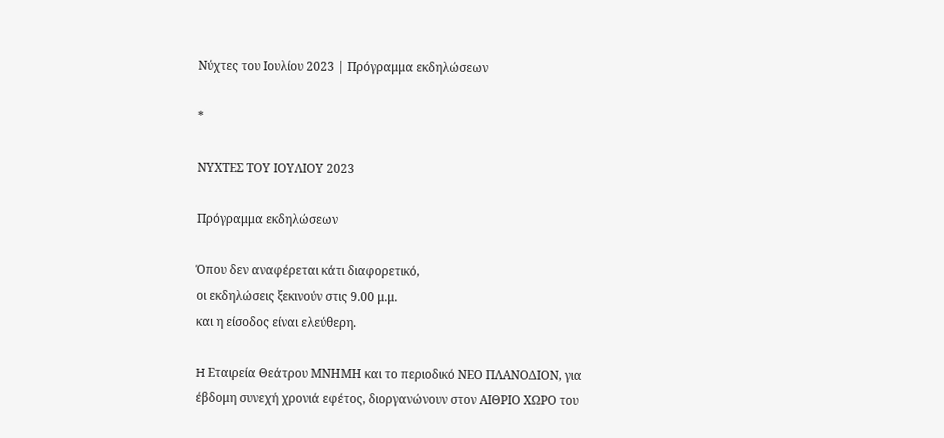Νύχτες του Ιουλίου 2023 | Πρόγραμμα εκδηλώσεων

*

ΝΥΧΤΕΣ ΤΟΥ ΙΟΥΛΙΟΥ 2023

Πρόγραμμα εκδηλώσεων

Όπου δεν αναφέρεται κάτι διαφορετικό,
οι εκδηλώσεις ξεκινούν στις 9.00 μ.μ.
και η είσοδος είναι ελεύθερη.

H Εταιρεία Θεάτρου ΜΝΗΜΗ και το περιοδικό ΝΕΟ ΠΛΑΝΟΔΙΟΝ, για έβδομη συνεχή χρονιά εφέτος, διοργανώνουν στον ΑΙΘΡΙΟ ΧΩΡΟ του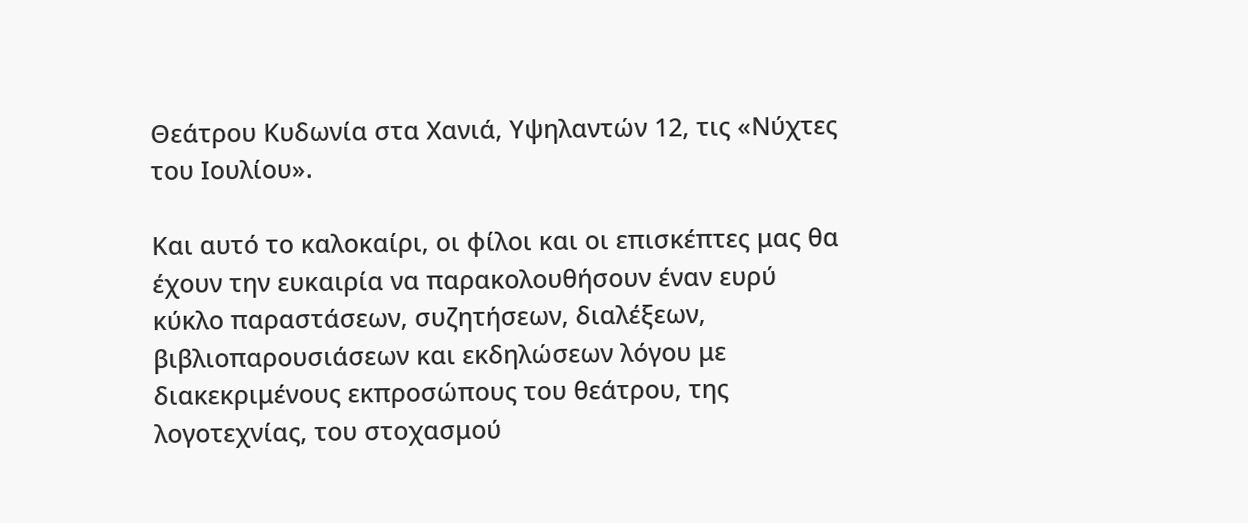Θεάτρου Κυδωνία στα Χανιά, Υψηλαντών 12, τις «Νύχτες του Ιουλίου».

Και αυτό το καλοκαίρι, οι φίλοι και οι επισκέπτες μας θα έχουν την ευκαιρία να παρακολουθήσουν έναν ευρύ κύκλο παραστάσεων, συζητήσεων, διαλέξεων, βιβλιοπαρουσιάσεων και εκδηλώσεων λόγου με διακεκριμένους εκπροσώπους του θεάτρου, της λογοτεχνίας, του στοχασμού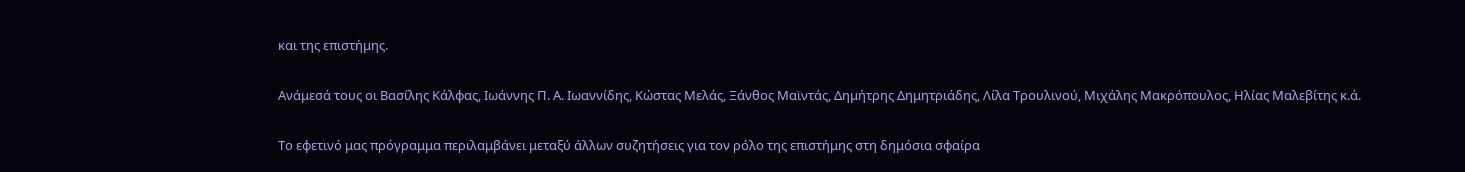και της επιστήμης.

Ανάμεσά τους οι Βασίλης Κάλφας, Ιωάννης Π. Α. Ιωαννίδης, Κώστας Μελάς, Ξάνθος Μαϊντάς, Δημήτρης Δημητριάδης, Λίλα Τρουλινού, Μιχάλης Μακρόπουλος, Ηλίας Μαλεβίτης κ.ά.

Το εφετινό μας πρόγραμμα περιλαμβάνει μεταξύ άλλων συζητήσεις για τον ρόλο της επιστήμης στη δημόσια σφαίρα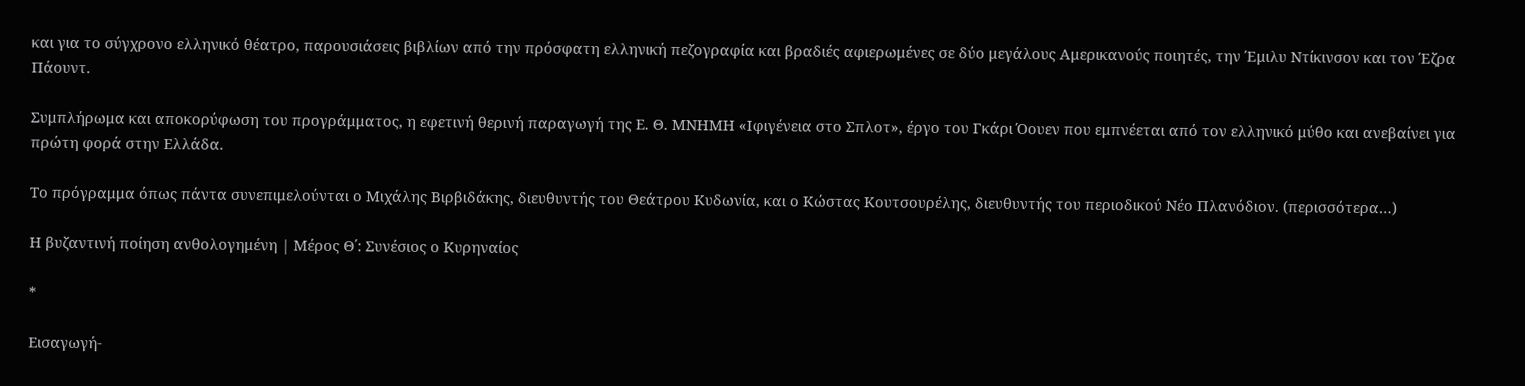και για το σύγχρονο ελληνικό θέατρο, παρουσιάσεις βιβλίων από την πρόσφατη ελληνική πεζογραφία και βραδιές αφιερωμένες σε δύο μεγάλους Αμερικανούς ποιητές, την Έμιλυ Ντίκινσον και τον Έζρα Πάουντ.

Συμπλήρωμα και αποκορύφωση του προγράμματος, η εφετινή θερινή παραγωγή της Ε. Θ. ΜΝΗΜΗ «Ιφιγένεια στο Σπλοτ», έργο του Γκάρι Όουεν που εμπνέεται από τον ελληνικό μύθο και ανεβαίνει για πρώτη φορά στην Ελλάδα.

Το πρόγραμμα όπως πάντα συνεπιμελούνται ο Μιχάλης Βιρβιδάκης, διευθυντής του Θεάτρου Κυδωνία, και ο Κώστας Κουτσουρέλης, διευθυντής του περιοδικού Νέο Πλανόδιον. (περισσότερα…)

Η βυζαντινή ποίηση ανθολογημένη | Μέρος Θ΄: Συνέσιος ο Κυρηναίος

*

Εισαγωγή-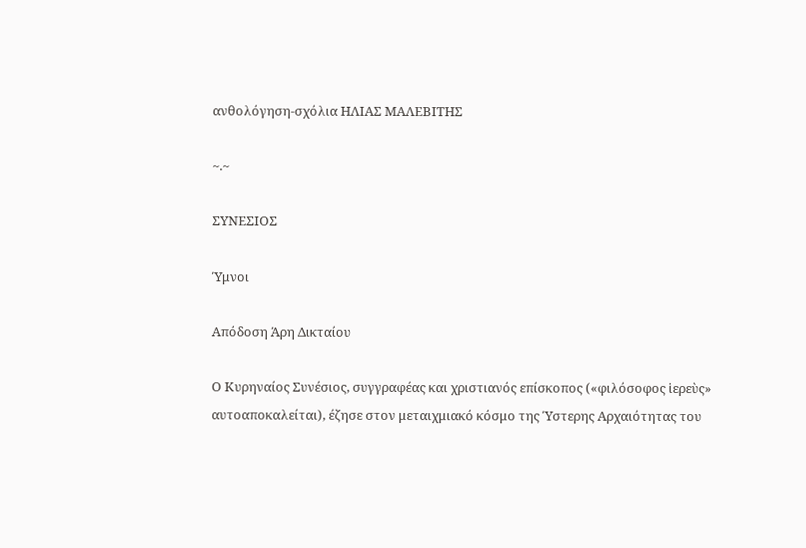ανθολόγηση-σχόλια ΗΛΙΑΣ ΜΑΛΕΒΙΤΗΣ

~.~

ΣΥΝΕΣΙΟΣ

Ύμνοι

Απόδοση Άρη Δικταίου

Ο Κυρηναίος Συνέσιος, συγγραφέας και χριστιανός επίσκοπος («φιλόσοφος ἱερεὺς» αυτοαποκαλείται), έζησε στον μεταιχμιακό κόσμο της Ύστερης Αρχαιότητας του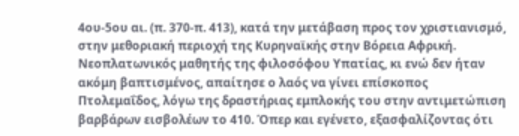4ου-5ου αι. (π. 370-π. 413), κατά την μετάβαση προς τον χριστιανισμό, στην μεθοριακή περιοχή της Κυρηναϊκής στην Βόρεια Αφρική. Νεοπλατωνικός μαθητής της φιλοσόφου Υπατίας, κι ενώ δεν ήταν ακόμη βαπτισμένος, απαίτησε ο λαός να γίνει επίσκοπος Πτολεμαΐδος, λόγω της δραστήριας εμπλοκής του στην αντιμετώπιση βαρβάρων εισβολέων το 410. Όπερ και εγένετο, εξασφαλίζοντας ότι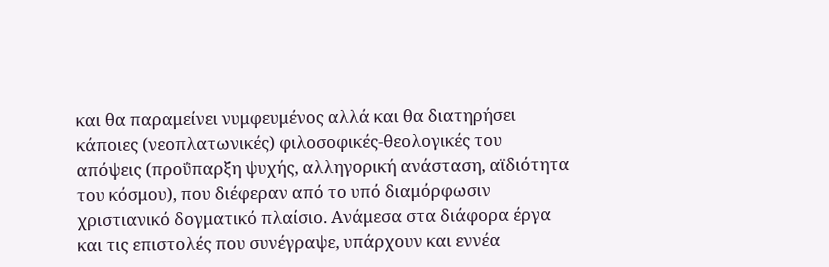και θα παραμείνει νυμφευμένος αλλά και θα διατηρήσει κάποιες (νεοπλατωνικές) φιλοσοφικές-θεολογικές του απόψεις (προΰπαρξη ψυχής, αλληγορική ανάσταση, αϊδιότητα του κόσμου), που διέφεραν από το υπό διαμόρφωσιν χριστιανικό δογματικό πλαίσιο. Ανάμεσα στα διάφορα έργα και τις επιστολές που συνέγραψε, υπάρχουν και εννέα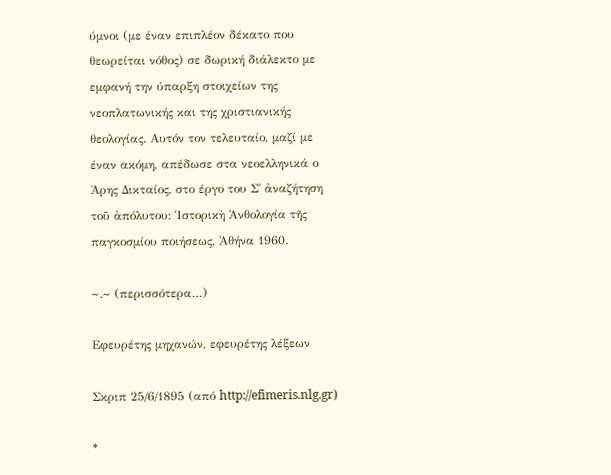ύμνοι (με έναν επιπλέον δέκατο που θεωρείται νόθος) σε δωρική διάλεκτο με εμφανή την ύπαρξη στοιχείων της νεοπλατωνικής και της χριστιανικής θεολογίας. Αυτόν τον τελευταίο, μαζί με έναν ακόμη, απέδωσε στα νεοελληνικά ο Άρης Δικταίος, στο έργο του Σ᾽ ἀναζήτηση τοῦ ἀπόλυτου: Ἱστορικὴ Ἀνθολογία τῆς παγκοσμίου ποιήσεως, Ἀθήνα 1960.

~.~ (περισσότερα…)

Eφευρέτης μηχανών, εφευρέτης λέξεων

Σκριπ 25/6/1895 (από http://efimeris.nlg.gr)

*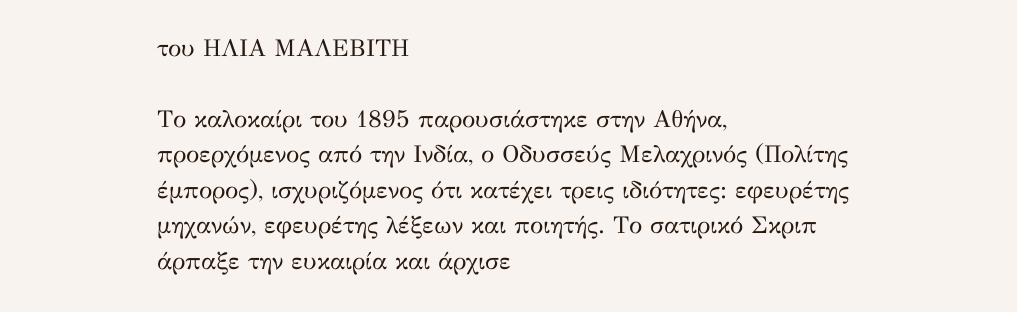του ΗΛΙΑ ΜΑΛΕΒΙΤΗ

Το καλοκαίρι του 1895 παρουσιάστηκε στην Αθήνα, προερχόμενος από την Ινδία, ο Οδυσσεύς Μελαχρινός (Πολίτης έμπορος), ισχυριζόμενος ότι κατέχει τρεις ιδιότητες: εφευρέτης μηχανών, εφευρέτης λέξεων και ποιητής. Το σατιρικό Σκριπ άρπαξε την ευκαιρία και άρχισε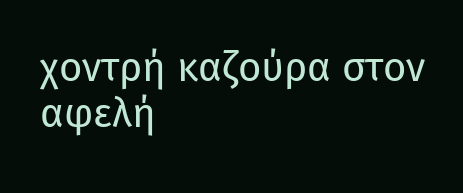χοντρή καζούρα στον αφελή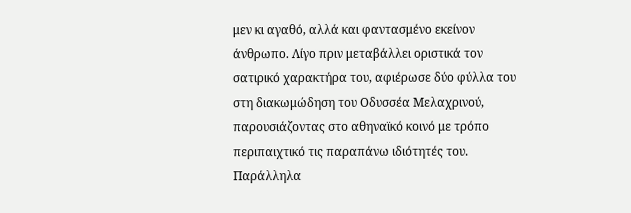μεν κι αγαθό, αλλά και φαντασμένο εκείνον άνθρωπο. Λίγο πριν μεταβάλλει οριστικά τον σατιρικό χαρακτήρα του, αφιέρωσε δύο φύλλα του στη διακωμώδηση του Οδυσσέα Μελαχρινού, παρουσιάζοντας στο αθηναϊκό κοινό με τρόπο περιπαιχτικό τις παραπάνω ιδιότητές του. Παράλληλα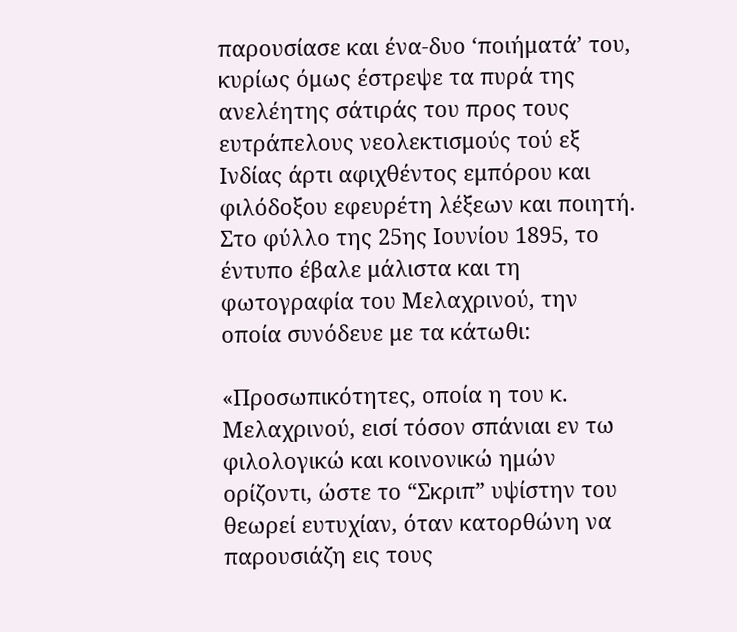παρουσίασε και ένα-δυο ‘ποιήματά’ του, κυρίως όμως έστρεψε τα πυρά της ανελέητης σάτιράς του προς τους ευτράπελους νεολεκτισμούς τού εξ Ινδίας άρτι αφιχθέντος εμπόρου και φιλόδοξου εφευρέτη λέξεων και ποιητή. Στο φύλλο της 25ης Ιουνίου 1895, το έντυπο έβαλε μάλιστα και τη φωτογραφία του Μελαχρινού, την οποία συνόδευε με τα κάτωθι:

«Προσωπικότητες, οποία η του κ. Μελαχρινού, εισί τόσον σπάνιαι εν τω φιλολογικώ και κοινονικώ ημών ορίζοντι, ώστε το “Σκριπ” υψίστην του θεωρεί ευτυχίαν, όταν κατορθώνη να παρουσιάζη εις τους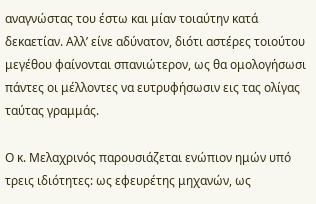αναγνώστας του έστω και μίαν τοιαύτην κατά δεκαετίαν. Αλλ’ είνε αδύνατον, διότι αστέρες τοιούτου μεγέθου φαίνονται σπανιώτερον, ως θα ομολογήσωσι πάντες οι μέλλοντες να ευτρυφήσωσιν εις τας ολίγας ταύτας γραμμάς.

Ο κ. Μελαχρινός παρουσιάζεται ενώπιον ημών υπό τρεις ιδιότητες: ως εφευρέτης μηχανών, ως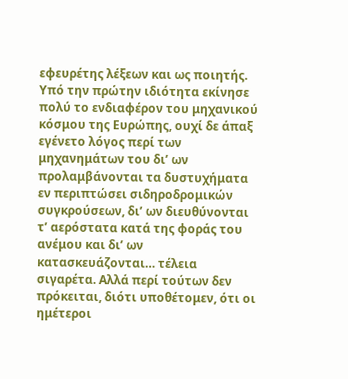εφευρέτης λέξεων και ως ποιητής. Υπό την πρώτην ιδιότητα εκίνησε πολύ το ενδιαφέρον του μηχανικού κόσμου της Ευρώπης, ουχί δε άπαξ εγένετο λόγος περί των μηχανημάτων του δι’ ων προλαμβάνονται τα δυστυχήματα εν περιπτώσει σιδηροδρομικών συγκρούσεων, δι’ ων διευθύνονται τ’ αερόστατα κατά της φοράς του ανέμου και δι’ ων κατασκευάζονται… τέλεια σιγαρέτα. Αλλά περί τούτων δεν πρόκειται, διότι υποθέτομεν, ότι οι ημέτεροι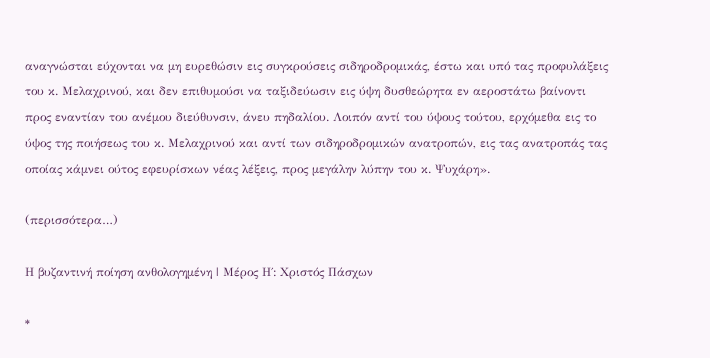αναγνώσται εύχονται να μη ευρεθώσιν εις συγκρούσεις σιδηροδρομικάς, έστω και υπό τας προφυλάξεις του κ. Μελαχρινού, και δεν επιθυμούσι να ταξιδεύωσιν εις ύψη δυσθεώρητα εν αεροστάτω βαίνοντι προς εναντίαν του ανέμου διεύθυνσιν, άνευ πηδαλίου. Λοιπόν αντί του ύψους τούτου, ερχόμεθα εις το ύψος της ποιήσεως του κ. Μελαχρινού και αντί των σιδηροδρομικών ανατροπών, εις τας ανατροπάς τας οποίας κάμνει ούτος εφευρίσκων νέας λέξεις, προς μεγάλην λύπην του κ. Ψυχάρη».

(περισσότερα…)

Η βυζαντινή ποίηση ανθολογημένη | Μέρος Η΄: Χριστός Πάσχων

*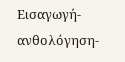Εισαγωγή-ανθολόγηση-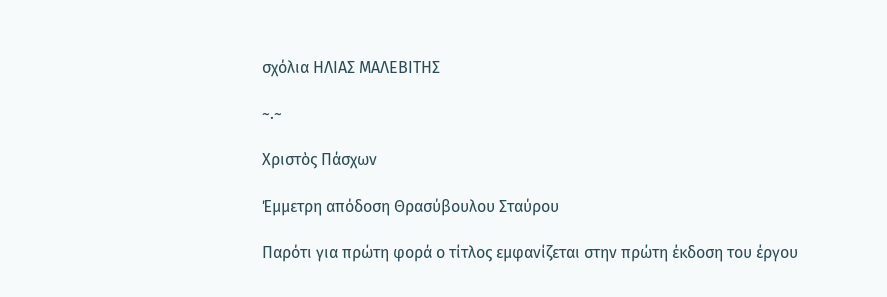σχόλια ΗΛΙΑΣ ΜΑΛΕΒΙΤΗΣ

~.~

Χριστὸς Πάσχων

Έμμετρη απόδοση Θρασύβουλου Σταύρου

Παρότι για πρώτη φορά ο τίτλος εμφανίζεται στην πρώτη έκδοση του έργου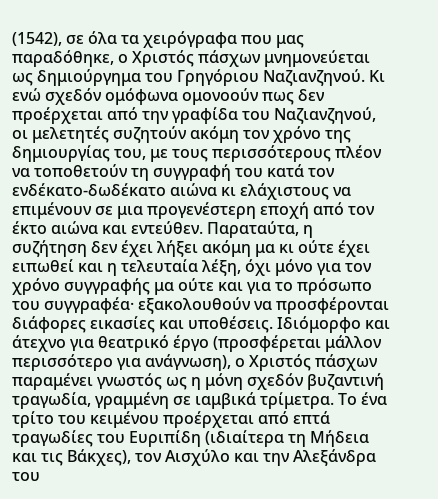(1542), σε όλα τα χειρόγραφα που μας παραδόθηκε, ο Χριστός πάσχων μνημονεύεται ως δημιούργημα του Γρηγόριου Ναζιανζηνού. Κι ενώ σχεδόν ομόφωνα ομονοούν πως δεν προέρχεται από την γραφίδα του Ναζιανζηνού, οι μελετητές συζητούν ακόμη τον χρόνο της δημιουργίας του, με τους περισσότερους πλέον να τοποθετούν τη συγγραφή του κατά τον ενδέκατο-δωδέκατο αιώνα κι ελάχιστους να επιμένουν σε μια προγενέστερη εποχή από τον έκτο αιώνα και εντεύθεν. Παραταύτα, η συζήτηση δεν έχει λήξει ακόμη μα κι ούτε έχει ειπωθεί και η τελευταία λέξη, όχι μόνο για τον χρόνο συγγραφής μα ούτε και για το πρόσωπο του συγγραφέα· εξακολουθούν να προσφέρονται διάφορες εικασίες και υποθέσεις. Ιδιόμορφο και άτεχνο για θεατρικό έργο (προσφέρεται μάλλον περισσότερο για ανάγνωση), ο Χριστός πάσχων παραμένει γνωστός ως η μόνη σχεδόν βυζαντινή τραγωδία, γραμμένη σε ιαμβικά τρίμετρα. Το ένα τρίτο του κειμένου προέρχεται από επτά τραγωδίες του Ευριπίδη (ιδιαίτερα τη Μήδεια και τις Βάκχες), τον Αισχύλο και την Αλεξάνδρα του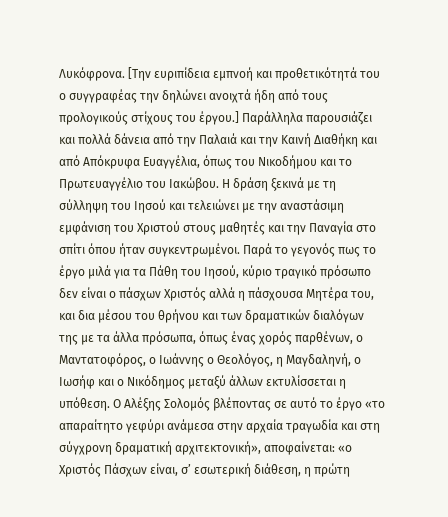Λυκόφρονα. [Την ευριπίδεια εμπνοή και προθετικότητά του ο συγγραφέας την δηλώνει ανοιχτά ήδη από τους προλογικούς στίχους του έργου.] Παράλληλα παρουσιάζει και πολλά δάνεια από την Παλαιά και την Καινή Διαθήκη και από Απόκρυφα Ευαγγέλια, όπως του Νικοδήμου και το Πρωτευαγγέλιο του Ιακώβου. Η δράση ξεκινά με τη σύλληψη του Ιησού και τελειώνει με την αναστάσιμη εμφάνιση του Χριστού στους μαθητές και την Παναγία στο σπίτι όπου ήταν συγκεντρωμένοι. Παρά το γεγονός πως το έργο μιλά για τα Πάθη του Ιησού, κύριο τραγικό πρόσωπο δεν είναι ο πάσχων Χριστός αλλά η πάσχουσα Μητέρα του, και δια μέσου του θρήνου και των δραματικών διαλόγων της με τα άλλα πρόσωπα, όπως ένας χορός παρθένων, ο Μαντατοφόρος, ο Ιωάννης ο Θεολόγος, η Μαγδαληνή, ο Ιωσήφ και ο Νικόδημος μεταξύ άλλων εκτυλίσσεται η υπόθεση. Ο Αλέξης Σολομός βλέποντας σε αυτό το έργο «το απαραίτητο γεφύρι ανάμεσα στην αρχαία τραγωδία και στη σύγχρονη δραματική αρχιτεκτονική», αποφαίνεται: «ο Χριστός Πάσχων είναι, σ’ εσωτερική διάθεση, η πρώτη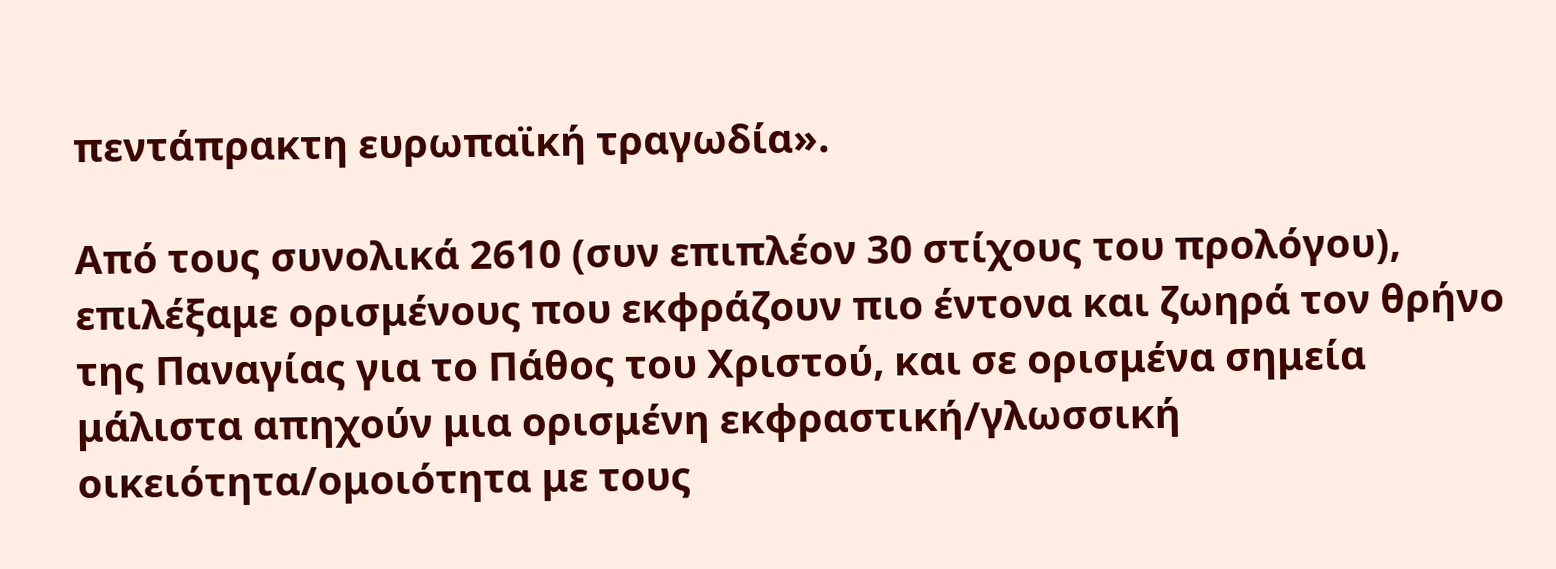πεντάπρακτη ευρωπαϊκή τραγωδία».

Από τους συνολικά 2610 (συν επιπλέον 30 στίχους του προλόγου), επιλέξαμε ορισμένους που εκφράζουν πιο έντονα και ζωηρά τον θρήνο της Παναγίας για το Πάθος του Χριστού, και σε ορισμένα σημεία μάλιστα απηχούν μια ορισμένη εκφραστική/γλωσσική οικειότητα/ομοιότητα με τους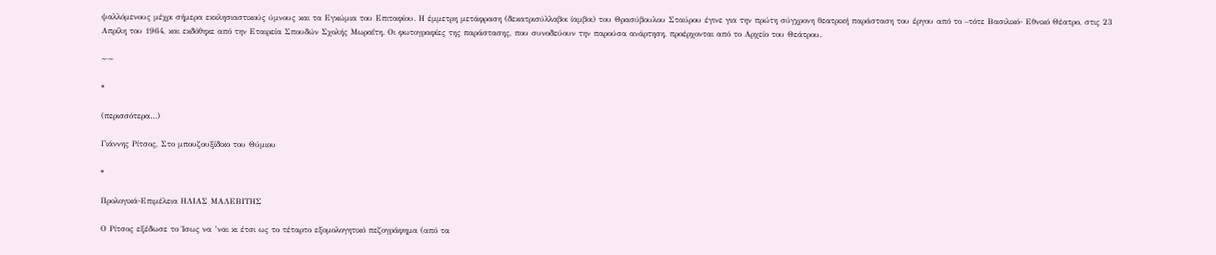ψαλλόμενους μέχρι σήμερα εκκλησιαστικούς ύμνους και τα Εγκώμια του Επιταφίου. Η έμμετρη μετάφραση (δεκατρισύλλαβοι ίαμβοι) του Θρασύβουλου Σταύρου έγινε για την πρώτη σύγχρονη θεατρική παράσταση του έργου από το –τότε Βασιλικό- Εθνικό Θέατρο, στις 23 Απρίλη του 1964, και εκδόθηκε από την Εταιρεία Σπουδών Σχολής Μωραΐτη. Οι φωτογραφίες της παράστασης, που συνοδεύουν την παρούσα ανάρτηση, προέρχονται από το Αρχείο του Θεάτρου.

~·~

*

(περισσότερα…)

Γιάννης Ρίτσος, Στο μπουζουξίδικο του Θύμιου

*

Προλογικά-Επιμέλεια ΗΛΙΑΣ ΜΑΛΕΒΙΤΗΣ

Ο Ρίτσος εξέδωσε το Ίσως να ’ναι κι έτσι ως το τέταρτο εξομολογητικό πεζογράφημα (από τα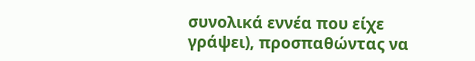συνολικά εννέα που είχε γράψει), προσπαθώντας να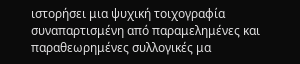ιστορήσει μια ψυχική τοιχογραφία συναπαρτισμένη από παραμελημένες και παραθεωρημένες συλλογικές μα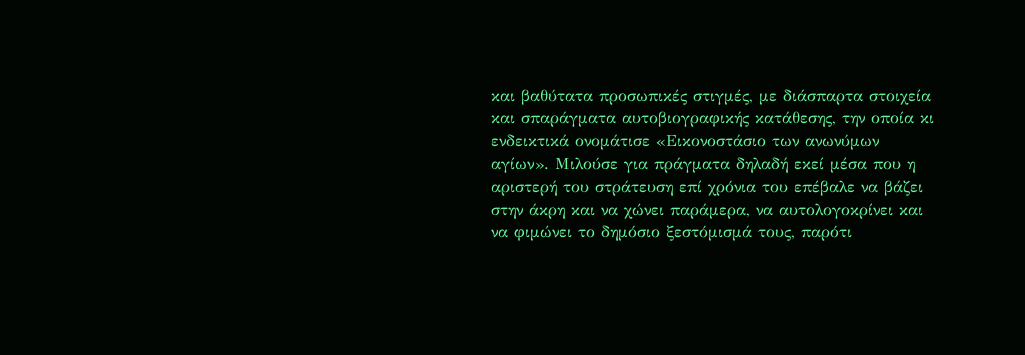και βαθύτατα προσωπικές στιγμές, με διάσπαρτα στοιχεία και σπαράγματα αυτοβιογραφικής κατάθεσης, την οποία κι ενδεικτικά ονομάτισε «Εικονοστάσιο των ανωνύμων αγίων». Μιλούσε για πράγματα δηλαδή εκεί μέσα που η αριστερή του στράτευση επί χρόνια του επέβαλε να βάζει στην άκρη και να χώνει παράμερα, να αυτολογοκρίνει και να φιμώνει το δημόσιο ξεστόμισμά τους, παρότι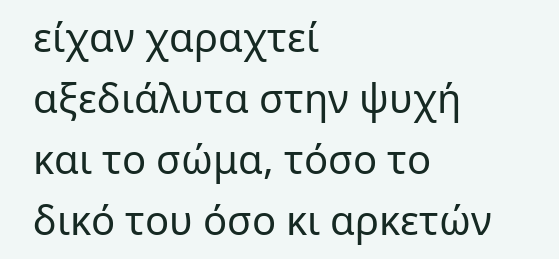είχαν χαραχτεί αξεδιάλυτα στην ψυχή και το σώμα, τόσο το δικό του όσο κι αρκετών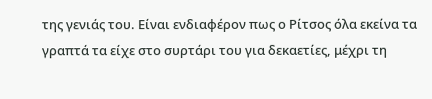της γενιάς του. Είναι ενδιαφέρον πως ο Ρίτσος όλα εκείνα τα γραπτά τα είχε στο συρτάρι του για δεκαετίες, μέχρι τη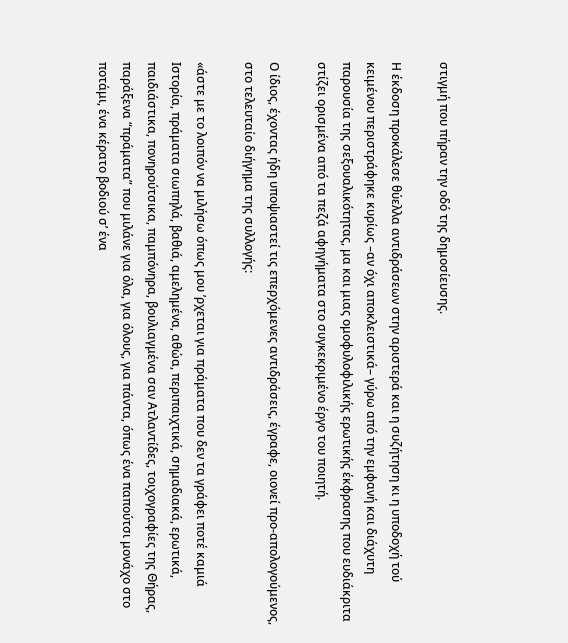στιγμή που πήραν την οδό της δημοσίευσης.

Η έκδοση προκάλεσε θύελλα αντιδράσεων στην αριστερά και η συζήτηση κι η υποδοχή τού κειμένου περιστράφηκε κυρίως –αν όχι αποκλειστικά– γύρω από την εμφανή και διάχυτη παρουσία της σεξουαλικότητας, μα και μιας ομοφυλοφιλικής ερωτικής έκφρασης που ευδιάκριτα στίζει ορισμένα από τα πεζά αφηγήματα στο συγκεκριμένο έργο του ποιητή.

Ο ίδιος, έχοντας ήδη υποψιαστεί τις επερχόμενες αντιδράσεις, έγραφε, οιονεί προ-απολογούμενος, στο τελευταίο διήγημα της συλλογής:

«άστε με το λοιπόν να μιλήσω όπως μου ’ρχεται για πράματα που δεν τα γράφει ποτέ καμιά Ιστορία, πράματα σιωπηλά, βαθιά, αμελημένα, αθώα, περιπαιχτικά, σημαδιακά, ερωτικά, παιδιάστικα, πονηρούτσικα, παμπόνηρα, βουλιαγμένα σαν Ατλαντίδες, τοιχογραφίες της Θήρας, παράξενα “πράματα” που μιλάνε για όλα, για όλους, για πάντα, όπως ένα παπούτσι μονάχο στο ποτάμι, ένα κέρατο βοδιού σ’ ένα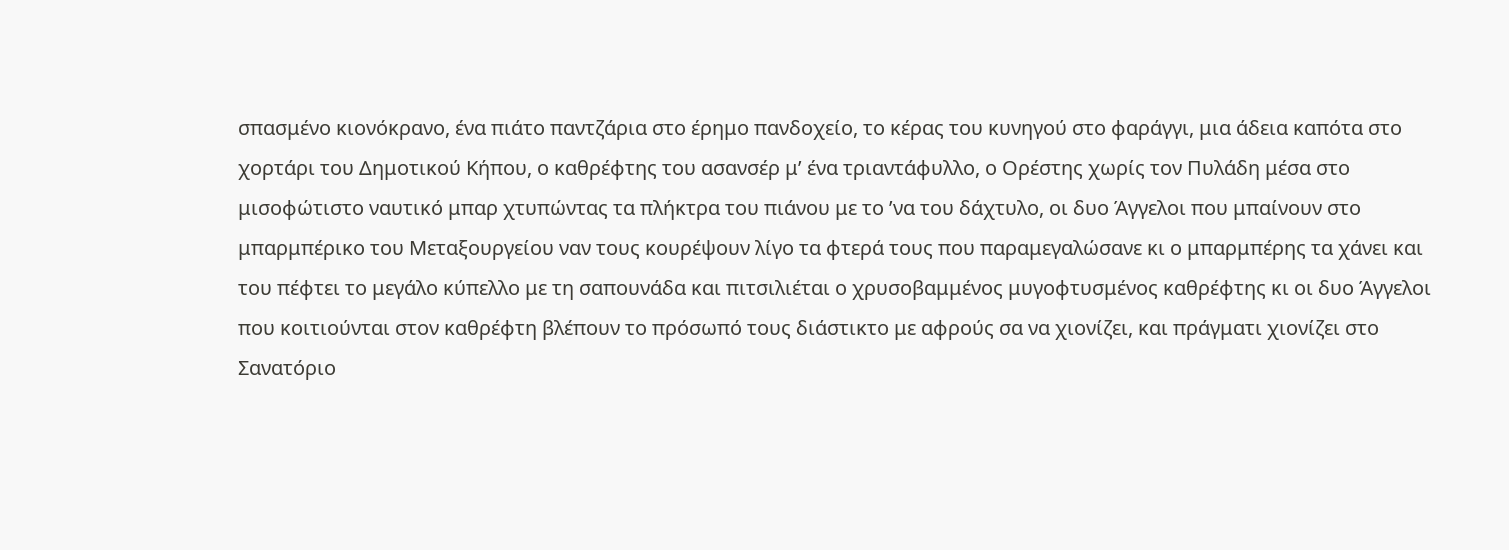σπασμένο κιονόκρανο, ένα πιάτο παντζάρια στο έρημο πανδοχείο, το κέρας του κυνηγού στο φαράγγι, μια άδεια καπότα στο χορτάρι του Δημοτικού Κήπου, ο καθρέφτης του ασανσέρ μ’ ένα τριαντάφυλλο, ο Ορέστης χωρίς τον Πυλάδη μέσα στο μισοφώτιστο ναυτικό μπαρ χτυπώντας τα πλήκτρα του πιάνου με το ’να του δάχτυλο, οι δυο Άγγελοι που μπαίνουν στο μπαρμπέρικο του Μεταξουργείου ναν τους κουρέψουν λίγο τα φτερά τους που παραμεγαλώσανε κι ο μπαρμπέρης τα χάνει και του πέφτει το μεγάλο κύπελλο με τη σαπουνάδα και πιτσιλιέται ο χρυσοβαμμένος μυγοφτυσμένος καθρέφτης κι οι δυο Άγγελοι που κοιτιούνται στον καθρέφτη βλέπουν το πρόσωπό τους διάστικτο με αφρούς σα να χιονίζει, και πράγματι χιονίζει στο Σανατόριο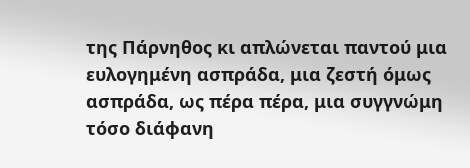της Πάρνηθος κι απλώνεται παντού μια ευλογημένη ασπράδα, μια ζεστή όμως ασπράδα, ως πέρα πέρα, μια συγγνώμη τόσο διάφανη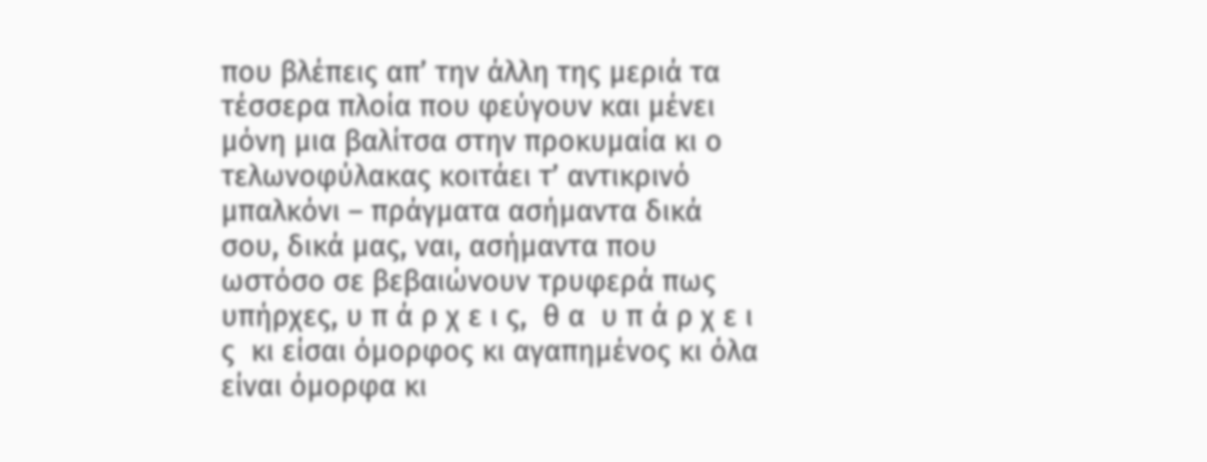που βλέπεις απ’ την άλλη της μεριά τα τέσσερα πλοία που φεύγουν και μένει μόνη μια βαλίτσα στην προκυμαία κι ο τελωνοφύλακας κοιτάει τ’ αντικρινό μπαλκόνι – πράγματα ασήμαντα δικά σου, δικά μας, ναι, ασήμαντα που ωστόσο σε βεβαιώνουν τρυφερά πως υπήρχες, υ π ά ρ χ ε ι ς,  θ α  υ π ά ρ χ ε ι ς  κι είσαι όμορφος κι αγαπημένος κι όλα είναι όμορφα κι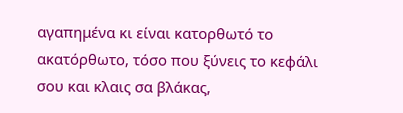αγαπημένα κι είναι κατορθωτό το ακατόρθωτο, τόσο που ξύνεις το κεφάλι σου και κλαις σα βλάκας,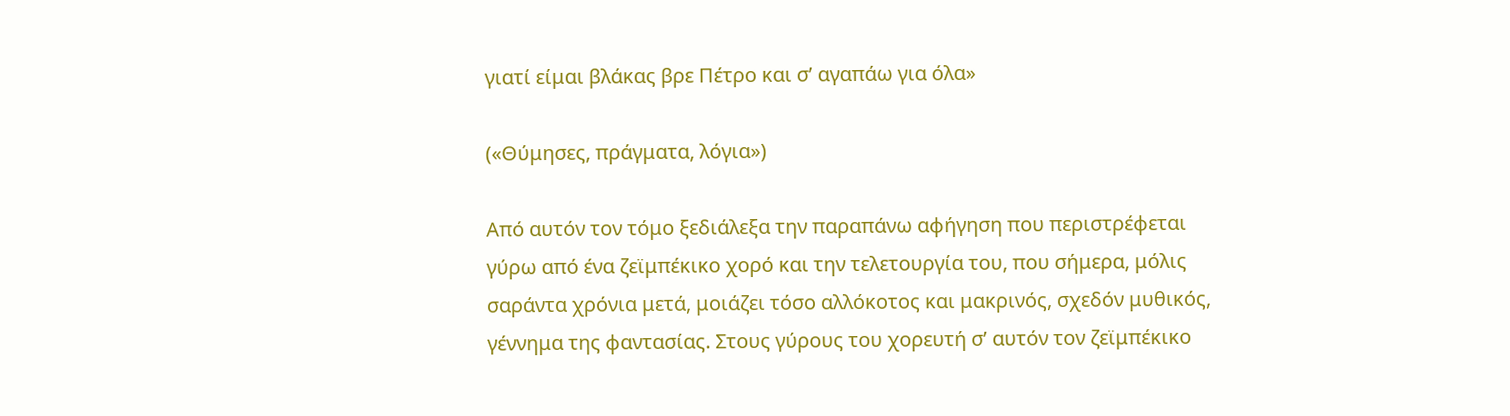γιατί είμαι βλάκας βρε Πέτρο και σ’ αγαπάω για όλα»

(«Θύμησες, πράγματα, λόγια»)

Από αυτόν τον τόμο ξεδιάλεξα την παραπάνω αφήγηση που περιστρέφεται γύρω από ένα ζεϊμπέκικο χορό και την τελετουργία του, που σήμερα, μόλις σαράντα χρόνια μετά, μοιάζει τόσο αλλόκοτος και μακρινός, σχεδόν μυθικός, γέννημα της φαντασίας. Στους γύρους του χορευτή σ’ αυτόν τον ζεϊμπέκικο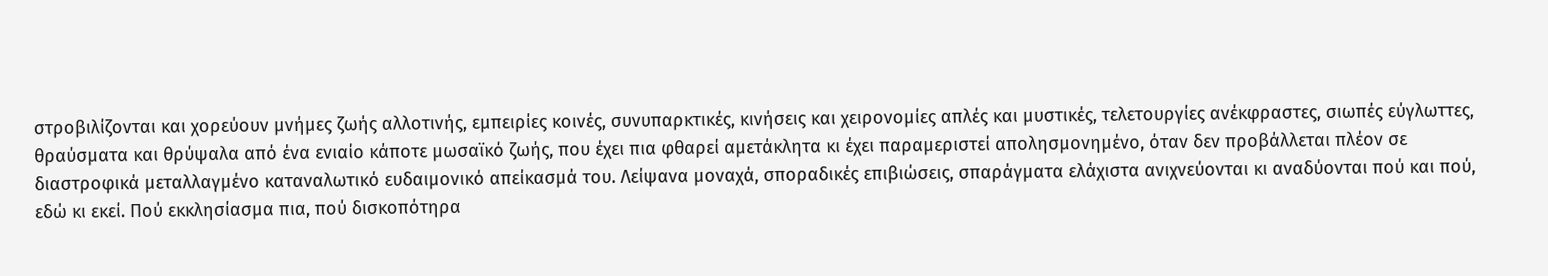στροβιλίζονται και χορεύουν μνήμες ζωής αλλοτινής, εμπειρίες κοινές, συνυπαρκτικές, κινήσεις και χειρονομίες απλές και μυστικές, τελετουργίες ανέκφραστες, σιωπές εύγλωττες, θραύσματα και θρύψαλα από ένα ενιαίο κάποτε μωσαϊκό ζωής, που έχει πια φθαρεί αμετάκλητα κι έχει παραμεριστεί απολησμονημένο, όταν δεν προβάλλεται πλέον σε διαστροφικά μεταλλαγμένο καταναλωτικό ευδαιμονικό απείκασμά του. Λείψανα μοναχά, σποραδικές επιβιώσεις, σπαράγματα ελάχιστα ανιχνεύονται κι αναδύονται πού και πού, εδώ κι εκεί. Πού εκκλησίασμα πια, πού δισκοπότηρα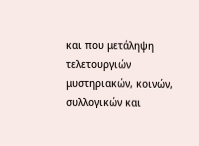και που μετάληψη τελετουργιών μυστηριακών, κοινών, συλλογικών και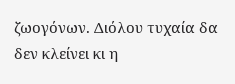ζωογόνων. Διόλου τυχαία δα δεν κλείνει κι η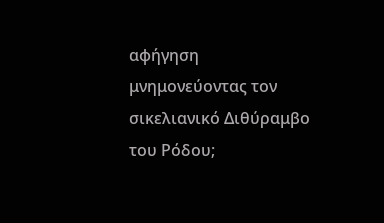αφήγηση μνημονεύοντας τον σικελιανικό Διθύραμβο του Ρόδου;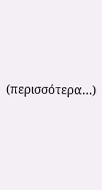(περισσότερα…)